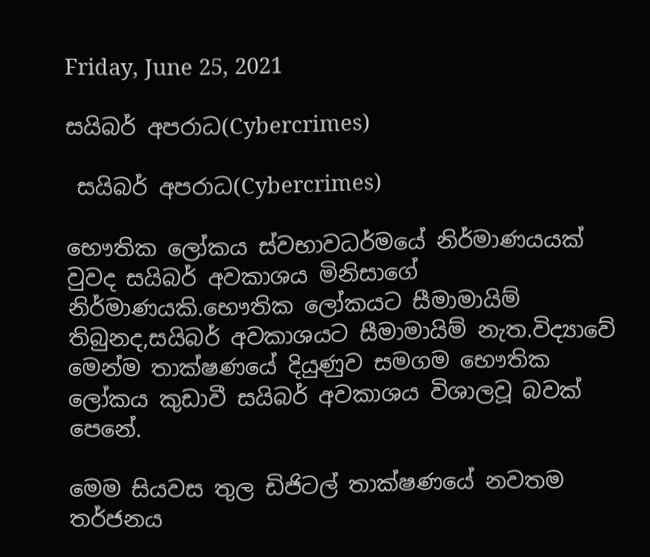Friday, June 25, 2021

සයිබර් අපරාධ(Cybercrimes)

 සයිබර් අපරාධ(Cybercrimes)

භෞතික ලෝකය ස්වභාවධර්මයේ නිර්මාණයයක් වුවද සයිබර් අවකාශය මිනිසාගේ නිර්මාණයකි.භෞතික ලෝකයට සීමාමායිම් තිබුනද,සයිබර් අවකාශයට සීමාමායිම් නැත.විද්‍යාවේ මෙන්ම තාක්ෂණයේ දියුණුව සමගම භෞතික ලෝකය කුඩාවී සයිබර් අවකාශය විශාලවූ බවක් පෙනේ.

මෙම සියවස තුල ඩිජිටල් තාක්ෂණයේ නවතම තර්ජනය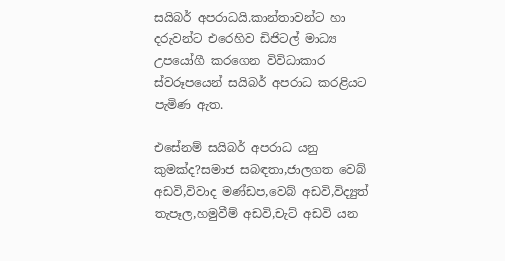සයිබර් අපරාධයි.කාන්තාවන්ට හා දරුවන්ට එරෙහිව ඩිජිටල් මාධ්‍ය උපයෝගී කරගෙන විවිධාකාර ස්වරූපයෙන් සයිබර් අපරාධ කරළියට පැමිණ ඇත.

එසේනම් සයිබර් අපරාධ යනු කුමක්ද?සමාජ සබඳතා,ජාලගත වෙබ් අඩවි,විවාද මණ්ඩප,වෙබ් අඩවි,විද්‍යුත් තැපෑල,හමුවීම් අඩවි,චැට් අඩවි යන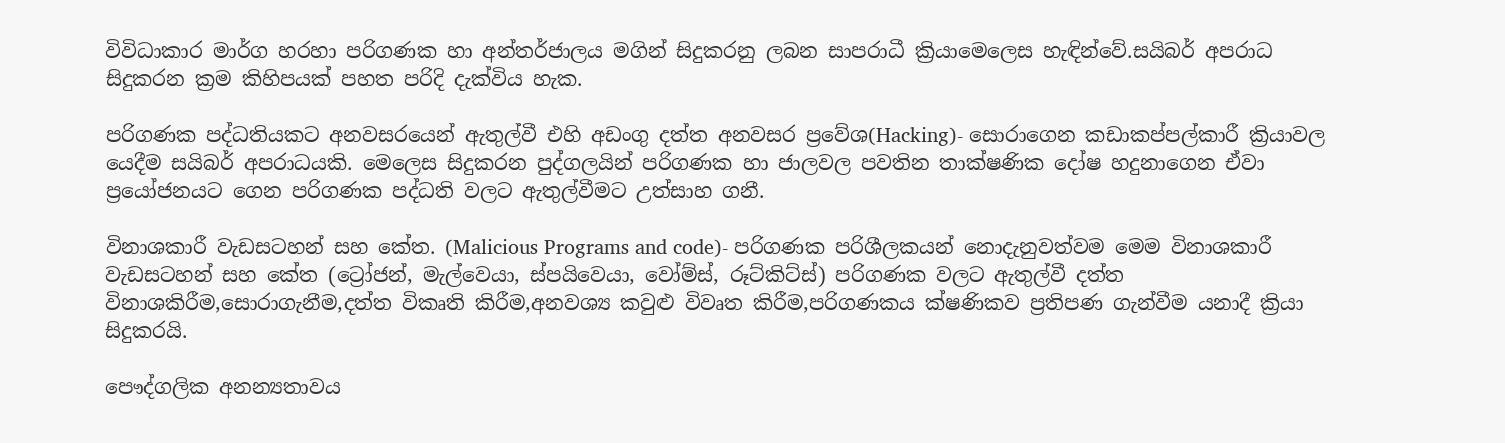විවිධාකාර මාර්ග හරහා පරිගණක හා අන්තර්ජාලය මගින් සිදුකරනු ලබන සාපරාධී ක්‍රියාමෙලෙස හැඳින්වේ.සයිබර් අපරාධ සිදුකරන ක්‍රම කිහිපයක් පහත පරිදි දැක්විය හැක.

පරිගණක පද්ධතියකට අනවසරයෙන් ඇතුල්වී එහි අඩංගු දත්ත අනවසර ප්‍රවේශ(Hacking)- සොරාගෙන කඩාකප්පල්කාරී ක්‍රියාවල යෙදීම සයිබර් අපරාධයකි. මෙලෙස සිදුකරන පුද්ගලයින් පරිගණක හා ජාලවල පවතින තාක්ෂණික දෝෂ හදුනාගෙන ඒවා ප්‍රයෝජනයට ගෙන පරිගණක පද්ධති වලට ඇතුල්වීමට උත්සාහ ගනී.

විනාශකාරී වැඩසටහන් සහ කේත. (Malicious Programs and code)- පරිගණක පරිශීලකයන් නොදැනුවත්වම මෙම විනාශකාරී වැඩසටහන් සහ කේත (ට්‍රෝජන්, මැල්වෙයා, ස්පයිවෙයා, වෝම්ස්, රූට්කිට්ස්) පරිගණක වලට ඇතුල්වී දත්ත විනාශකිරීම,සොරාගැනීම,දත්ත විකෘති කිරීම,අනවශ්‍ය කවුළු විවෘත කිරීම,පරිගණකය ක්ෂණිකව ප්‍රතිපණ ගැන්වීම යනාදී ක්‍රියා සිදුකරයි.

පෞද්ගලික අනන්‍යතාවය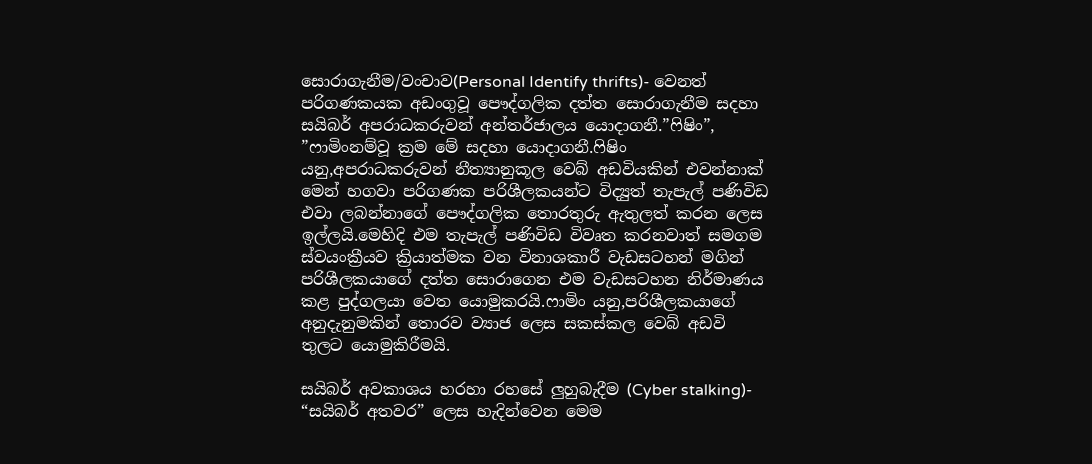සොරාගැනීම/වංචාව(Personal Identify thrifts)- වෙනත් පරිගණකයක අඩංගුවූ පෞද්ගලික දත්ත සොරාගැනීම සදහා සයිබර් අපරාධකරුවන් අන්තර්ජාලය යොදාගනී.”ෆිෂිං”, ”ෆාමිංනම්වූ ක්‍රම මේ සදහා යොදාගනී.ෆිෂිං යනු,අපරාධකරුවන් නීත්‍යානුකූල වෙබ් අඩවියකින් එවන්නාක් මෙන් හගවා පරිගණක පරිශීලකයන්ට විද්‍යුත් තැපැල් පණිවිඩ එවා ලබන්නාගේ පෞද්ගලික තොරතුරු ඇතුලත් කරන ලෙස ඉල්ලයි.මෙහිදි එම තැපැල් පණිවිඩ විවෘත කරනවාත් සමගම ස්වයංක්‍රීයව ක්‍රියාත්මක වන විනාශකාරී වැඩසටහන් මගින් පරිශීලකයාගේ දත්ත සොරාගෙන එම වැඩසටහන නිර්මාණය කළ පුද්ගලයා වෙත යොමුකරයි.ෆාමිං යනු,පරිශීලකයාගේ අනුදැනුමකින් තොරව ව්‍යාජ ලෙස සකස්කල වෙබ් අඩවි තුලට යොමුකිරීමයි.

සයිබර් අවකාශය හරහා රහසේ ලුහුබැදීම (Cyber stalking)- “සයිබර් අතවර” ලෙස හැදින්වෙන මෙම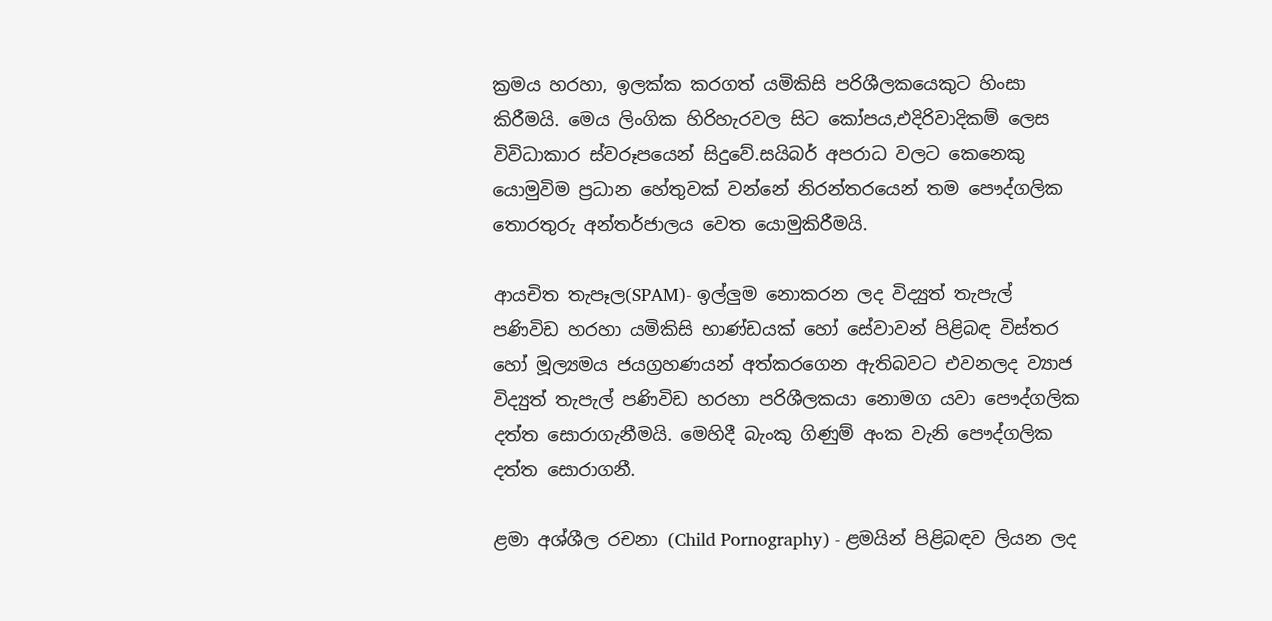ක්‍රමය හරහා, ඉලක්ක කරගත් යමිකිසි පරිශීලකයෙකුට හිංසා කිරීමයි. මෙය ලිංගික හිරිහැරවල සිට කෝපය,එදිරිවාදිකම් ලෙස විවිධාකාර ස්වරූපයෙන් සිදුවේ.සයිබර් අපරාධ වලට කෙනෙකු යොමුවිම ප්‍රධාන හේතුවක් වන්නේ නිරන්තරයෙන් තම පෞද්ගලික තොරතුරු අන්තර්ජාලය වෙත යොමුකිරීමයි.

ආයචිත තැපෑල(SPAM)- ඉල්ලුම නොකරන ලද විද්‍යුත් තැපැල් පණිවිඩ හරහා යමිකිසි භාණ්ඩයක් හෝ සේවාවන් පිළිබඳ විස්තර හෝ මූල්‍යමය ජයග්‍රහණයන් අත්කරගෙන ඇතිබවට එවනලද ව්‍යාජ විද්‍යුත් තැපැල් පණිවිඩ හරහා පරිශීලකයා නොමග යවා පෞද්ගලික දත්ත සොරාගැනීමයි. මෙහිදී බැංකු ගිණුම් අංක වැනි පෞද්ගලික දත්ත සොරාගනී.

ළමා අශ්ශීල රචනා (Child Pornography) - ළමයින් පිළිබඳව ලියන ලද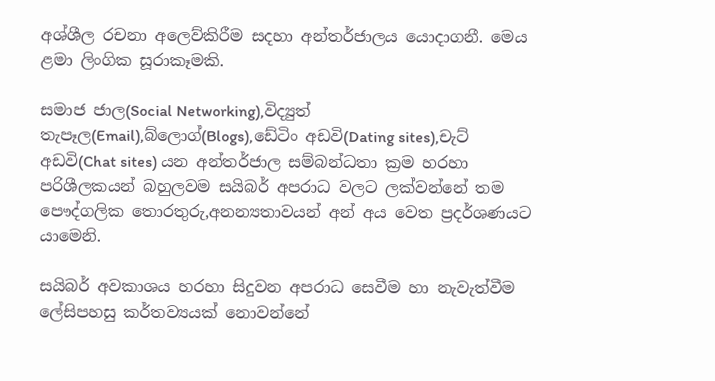අශ්ශීල රචනා අලෙව්කිරීම සදහා අන්තර්ජාලය යොදාගනී. මෙය ළමා ලිංගික සූරාකෑමකි.

සමාජ ජාල(Social Networking),විද්‍යුත් තැපෑල(Email),බ්ලොග්(Blogs),ඩේටිං අඩවි(Dating sites),චැට් අඩවි(Chat sites) යන අන්තර්ජාල සම්බන්ධතා ක්‍රම හරහා පරිශීලකයන් බහුලවම සයිබර් අපරාධ වලට ලක්වන්නේ තම පෞද්ගලික තොරතුරු,අනන්‍යතාවයන් අන් අය වෙත ප්‍රදර්ශණයට යාමෙනි.

සයිබර් අවකාශය හරහා සිදුවන අපරාධ සෙවීම හා නැවැත්වීම ලේසිපහසු කර්තව්‍යයක් නොවන්නේ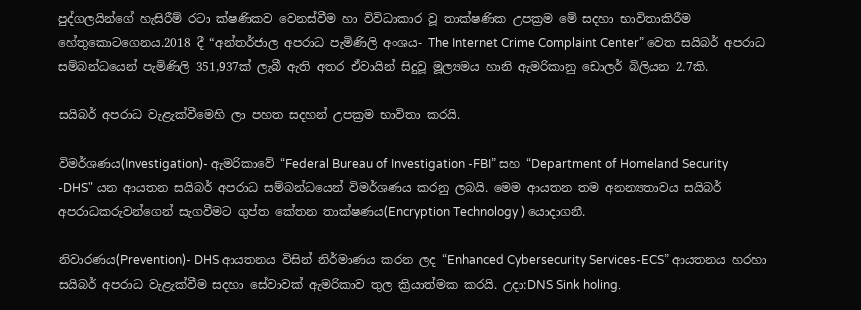පුද්ගලයින්ගේ හැසිරීම් රටා ක්ෂණිකව වෙනස්වීම හා විවිධාකාර වූ තාක්ෂණික උපක්‍රම මේ සදහා භාවිතාකිරීම හේතුකොටගෙනය.2018 දී “අන්තර්ජාල අපරාධ පැමිණිලි අංශය- The Internet Crime Complaint Center” වෙත සයිබර් අපරාධ සම්බන්ධයෙන් පැමිණිලි 351,937ක් ලැබී ඇති අතර ඒවායින් සිදුවූ මූල්‍යමය හානි ඇමරිකානු ඩොලර් බිලියන 2.7කි.

සයිබර් අපරාධ වැළැක්වීමෙහි ලා පහත සදහන් උපක්‍රම භාවිතා කරයි.

විමර්ශණය(Investigation)- ඇමරිකාවේ “Federal Bureau of Investigation -FBI” සහ “Department of Homeland Security -DHS" යන ආයතන සයිබර් අපරාධ සම්බන්ධයෙන් විමර්ශණය කරනු ලබයි. මෙම ආයතන තම අනන්‍යතාවය සයිබර් අපරාධකරුවන්ගෙන් සැගවීමට ගුප්ත කේතන තාක්ෂණය(Encryption Technology ) යොදාගනී.

නිවාරණය(Prevention)- DHS ආයතනය විසින් නිර්මාණය කරන ලද “Enhanced Cybersecurity Services-ECS” ආයතනය හරහා සයිබර් අපරාධ වැළැක්වීම සදහා සේවාවක් ඇමරිකාව තුල ක්‍රියාත්මක කරයි. උදා:DNS Sink holing.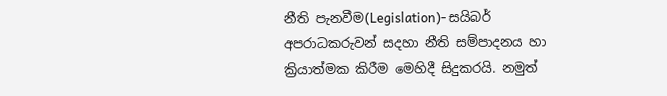නීති පැනවීම(Legislation)- සයිබර් අපරාධකරුවන් සදහා නීති සම්පාදනය හා ක්‍රියාත්මක කිරීම මෙහිදී සිදුකරයි. නමුත්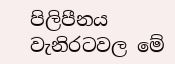පිලිපීනය වැනිරටවල මේ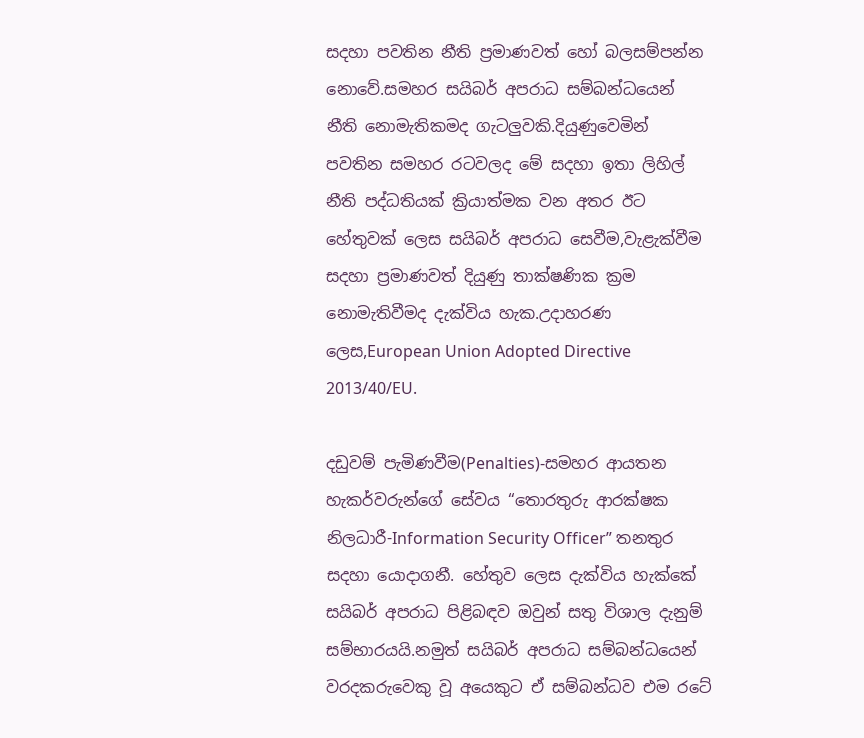සදහා පවතින නීති ප්‍රමාණවත් හෝ බලසම්පන්න නොවේ.සමහර සයිබර් අපරාධ සම්බන්ධයෙන් නීති නොමැතිකමද ගැටලුවකි.දියුණුවෙමින් පවතින සමහර රටවලද මේ සදහා ඉතා ලිහිල් නීති පද්ධතියක් ක්‍රියාත්මක වන අතර ඊට හේතුවක් ලෙස සයිබර් අපරාධ සෙවීම,වැළැක්වීම සදහා ප්‍රමාණවත් දියුණු තාක්ෂණික ක්‍රම නොමැතිවීමද දැක්විය හැක.උදාහරණ ලෙස,European Union Adopted Directive 2013/40/EU.

දඩුවම් පැමිණවීම(Penalties)-සමහර ආයතන හැකර්වරුන්ගේ සේවය “තොරතුරු ආරක්ෂක නිලධාරී-Information Security Officer” තනතුර සදහා යොදාගනී. හේතුව ලෙස දැක්විය හැක්කේ සයිබර් අපරාධ පිළිබඳව ඔවුන් සතු විශාල දැනුම් සම්භාරයයි.නමුත් සයිබර් අපරාධ සම්බන්ධයෙන් වරදකරුවෙකු වූ අයෙකුට ඒ සම්බන්ධව එම රටේ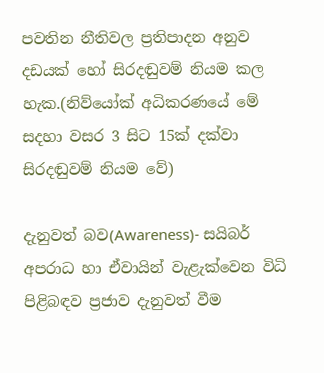පවතින නීතිවල ප්‍රතිපාදන අනුව දඩයක් හෝ සිරදඬුවම් නියම කල හැක.(නිව්යෝක් අධිකරණයේ මේ සදහා වසර 3 සිට 15ක් දක්වා සිරදඬුවම් නියම වේ)

දැනුවත් බව(Awareness)- සයිබර් අපරාධ හා ඒවායින් වැළැක්වෙන විධි පිළිබඳව ප්‍රජාව දැනුවත් වීම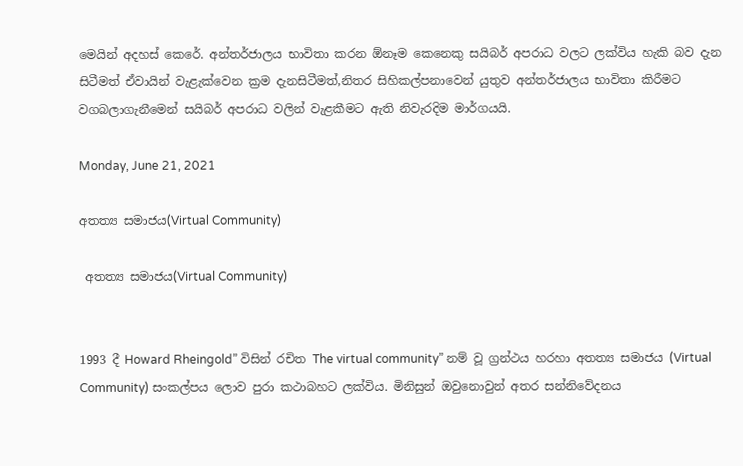මෙයින් අදහස් කෙරේ. අන්තර්ජාලය භාවිතා කරන ඕනෑම කෙනෙකු සයිබර් අපරාධ වලට ලක්විය හැකි බව දැන සිටීමත් ඒවායින් වැළැක්වෙන ක්‍රම දැනසිටීමත්,නිතර සිහිකල්පනාවෙන් යුතුව අන්තර්ජාලය භාවිතා කිරීමට වගබලාගැනීමෙන් සයිබර් අපරාධ වලින් වැළකීමට ඇති නිවැරදිම මාර්ගයයි.

Monday, June 21, 2021

අතත්‍ය සමාජය(Virtual Community)

 අතත්‍ය සමාජය(Virtual Community)


1993 දී Howard Rheingold” විසින් රචිත The virtual community” නම් වූ ග්‍රන්ථය හරහා අතත්‍ය සමාජය (Virtual Community) සංකල්පය ලොව පුරා කථාබහට ලක්විය. මිනිසුන් ඔවුනොවුන් අතර සන්නිවේදනය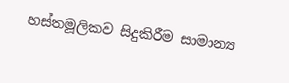හස්තමූලිකව සිදුකිරීම සාමාන්‍ය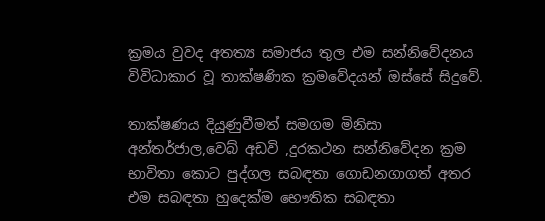ක්‍රමය වුවද අතත්‍ය සමාජය තුල එම සන්නිවේදනය විවිධාකාර වූ තාක්ෂණික ක්‍රමවේදයන් ඔස්සේ සිදුවේ.

තාක්ෂණය දියුණුවීමත් සමගම මිනිසා අන්තර්ජාල,වෙබ් අඩවි ,දුරකථන සන්නිවේදන ක්‍රම භාවිතා කොට පුද්ගල සබඳතා ගොඩනගාගත් අතර එම සබඳතා හුදෙක්ම භෞතික සබඳතා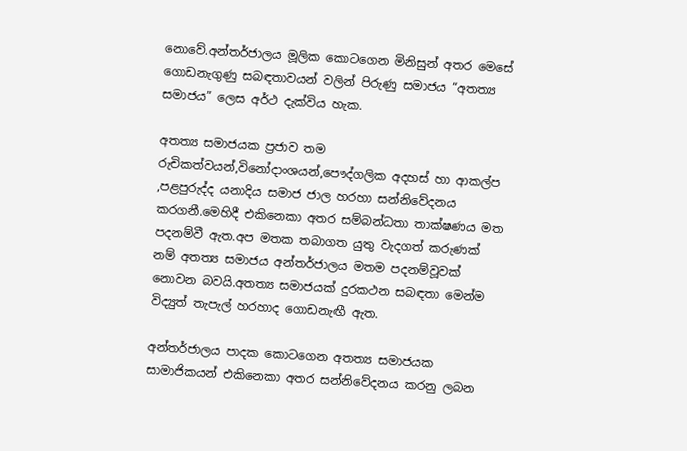නොවේ.අන්තර්ජාලය මූලික කොටගෙන මිනිසුන් අතර මෙසේ ගොඩනැගුණු සබඳතාවයන් වලින් පිරුණු සමාජය “අතත්‍ය සමාජය” ලෙස අර්ථ දැක්විය හැක.

අතත්‍ය සමාජයක ප්‍රජාව තම රුචිකත්වයන්,විනෝදාංශයන්,පෞද්ගලික අදහස් හා ආකල්ප ,පළපුරුද්ද යනාදිය සමාජ ජාල හරහා සන්නිවේදනය කරගනී.මෙහිදී එකිනෙකා අතර සම්බන්ධතා තාක්ෂණය මත පදනම්වී ඇත.අප මතක තබාගත යුතු වැදගත් කරුණක් නම් අතත්‍ය සමාජය අන්තර්ජාලය මතම පදනම්වූවක් නොවන බවයි.අතත්‍ය සමාජයක් දුරකථන සබඳතා මෙන්ම විද්‍යුත් තැපැල් හරහාද ගොඩනැඟී ඇත.

අන්තර්ජාලය පාදක කොටගෙන අතත්‍ය සමාජයක සාමාජිකයන් එකිනෙකා අතර සන්නිවේදනය කරනු ලබන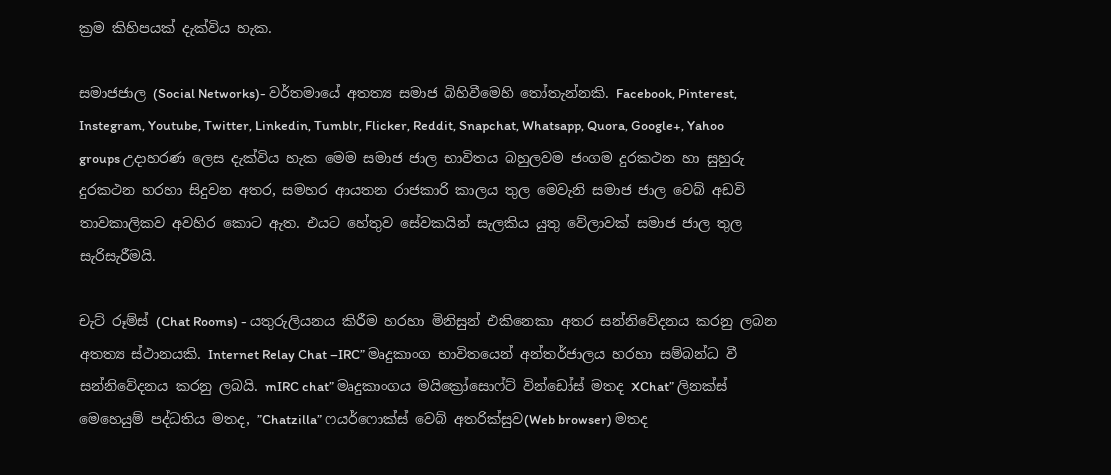ක්‍රම කිහිපයක් දැක්විය හැක.

සමාජජාල (Social Networks)- වර්තමායේ අතත්‍ය සමාජ බිහිවීමෙහි තෝතැන්නකි. Facebook, Pinterest, Instegram, Youtube, Twitter, Linkedin, Tumblr, Flicker, Reddit, Snapchat, Whatsapp, Quora, Google+, Yahoo groups උදාහරණ ලෙස දැක්විය හැක මෙම සමාජ ජාල භාවිතය බහුලවම ජංගම දුරකථන හා සුහුරු දුරකථන හරහා සිදුවන අතර, සමහර ආයතන රාජකාරි කාලය තුල මෙවැනි සමාජ ජාල වෙබ් අඩවි තාවකාලිකව අවහිර කොට ඇත. එයට හේතුව සේවකයින් සැලකිය යුතු වේලාවක් සමාජ ජාල තුල සැරිසැරීමයි.

චැට් රූම්ස් (Chat Rooms) - යතුරුලියනය කිරීම හරහා මිනිසුන් එකිනෙකා අතර සන්නිවේදනය කරනු ලබන අතත්‍ය ස්ථානයකි. Internet Relay Chat –IRC” මෘදුකාංග භාවිතයෙන් අන්තර්ජාලය හරහා සම්බන්ධ වී සන්නිවේදනය කරනු ලබයි. mIRC chat” මෘදුකාංගය මයික්‍රෝසොෆ්ට් වින්ඩෝස් මතද XChat” ලිනක්ස් මෙහෙයුම් පද්ධතිය මතද, ”Chatzilla” ෆයර්ෆොක්ස් වෙබ් අතරික්සුව(Web browser) මතද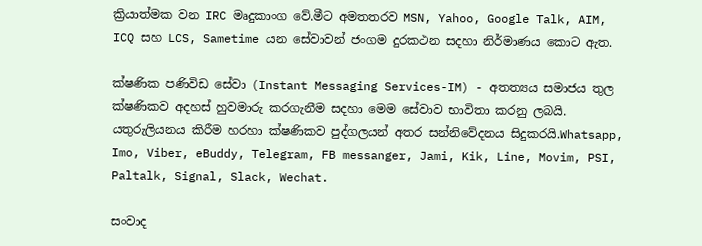ක්‍රියාත්මක වන IRC මෘදුකාංග වේ.මීට අමතතරව MSN, Yahoo, Google Talk, AIM, ICQ සහ LCS, Sametime යන සේවාවන් ජංගම දුරකථන සදහා නිර්මාණය කොට ඇත.

ක්ෂණික පණිවිඩ සේවා (Instant Messaging Services-IM) - අතත්‍යය සමාජය තුල ක්ෂණිකව අදහස් හුවමාරු කරගැනීම සදහා මෙම සේවාව භාවිතා කරනු ලබයි. යතුරුලියනය කිරීම හරහා ක්ෂණිකව පුද්ගලයන් අතර සන්නිවේදනය සිදුකරයි.Whatsapp, Imo, Viber, eBuddy, Telegram, FB messanger, Jami, Kik, Line, Movim, PSI, Paltalk, Signal, Slack, Wechat.

සංවාද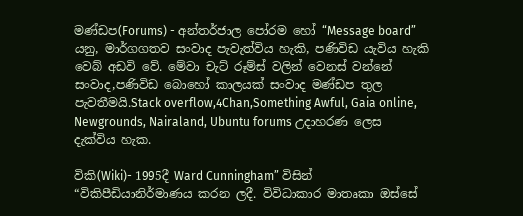මණ්ඩප(Forums) - අන්තර්ජාල පෝරම හෝ “Message board” යනු, මාර්ගගතව සංවාද පැවැත්විය හැකි, පණිවිඩ යැවිය හැකි වෙබ් අඩවි වේ. මේවා චැට් රූම්ස් වලින් වෙනස් වන්නේ සංවාද,පණිවිඩ බොහෝ කාලයක් සංවාද මණ්ඩප තුල පැවතීමයි.Stack overflow,4Chan,Something Awful, Gaia online, Newgrounds, Nairaland, Ubuntu forums උදාහරණ ලෙස දැක්විය හැක.

විකි(Wiki)- 1995දී Ward Cunningham” විසින් “විකිපීඩියානිර්මාණය කරන ලදී. විවිධාකාර මාතෘකා ඔස්සේ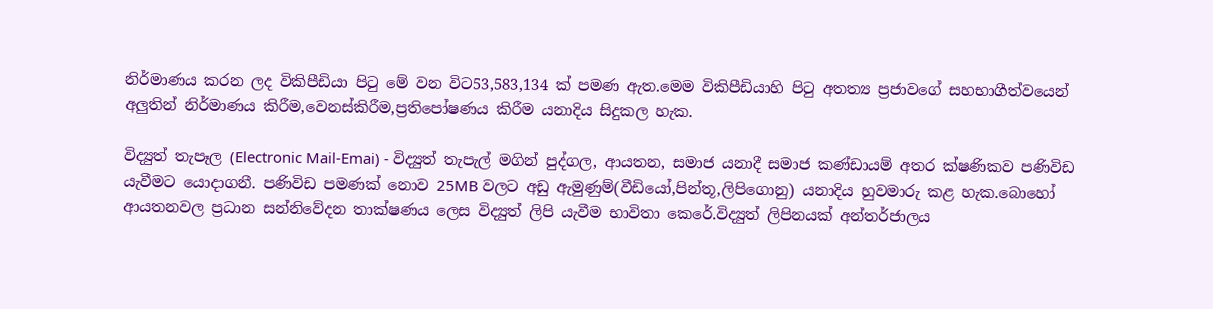නිර්මාණය කරන ලද විකිපීඩියා පිටු මේ වන විට53,583,134 ක් පමණ ඇත.මෙම විකිපීඩියාහි පිටු අතත්‍ය ප්‍රජාවගේ සහභාගීත්වයෙන් අලුතින් නිර්මාණය කිරීම,වෙනස්කිරීම,ප්‍රතිපෝෂණය කිරීම යනාදිය සිදුකල හැක.

විද්‍යුත් තැපෑල (Electronic Mail-Emai) - විද්‍යුත් තැපැල් මගින් පුද්ගල, ආයතන, සමාජ යනාදී සමාජ කණ්ඩායම් අතර ක්ෂණිකව පණිවිඩ යැවීමට යොදාගනී. පණිවිඩ පමණක් නොව 25MB වලට අඩු ඇමුණුම්(වීඩියෝ,පින්තූ,ලිපිගොනු) යනාදිය හුවමාරු කළ හැක.බොහෝ ආයතනවල ප්‍රධාන සන්නිවේදන තාක්ෂණය ලෙස විද්‍යුත් ලිපි යැවීම භාවිතා කෙරේ.විද්‍යුත් ලිපිනයක් අන්තර්ජාලය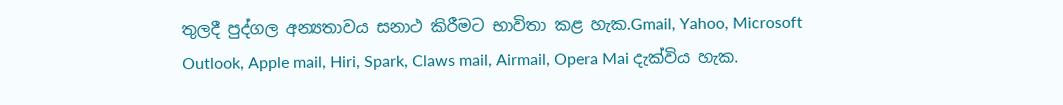තුලදී පුද්ගල අන්‍යතාවය සනාථ කිරීමට භාවිතා කළ හැක.Gmail, Yahoo, Microsoft Outlook, Apple mail, Hiri, Spark, Claws mail, Airmail, Opera Mai දැක්විය හැක.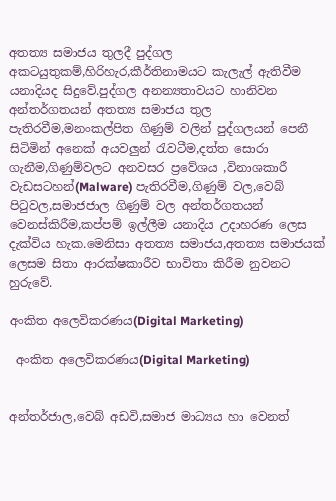අතත්‍ය සමාජය තුලදී පුද්ගල අකටයුතුකම්,හිරිහැර,කීර්තිනාමයට කැලැල් ඇතිවීම යනාදියද සිදුවේ.පුද්ගල අනන්‍යතාවයට හානිවන අන්තර්ගතයන් අතත්‍ය සමාජය තුල පැතිරවීම,මනංකල්පිත ගිණුම් වලින් පුද්ගලයන් පෙනී සිටිමින් අනෙක් අයවලුන් රැවටීම,දත්ත සොරා ගැනීම,ගිණුම්වලට අනවසර ප්‍රවේශය ,විනාශකාරී වැඩසටහන්(Malware) පැතිරවීම,ගිණුම් වල,වෙබ් පිටුවල,සමාජජාල ගිණුම් වල අන්තර්ගතයන් වෙනස්කිරීම,කප්පම් ඉල්ලීම යනාදිය උදාහරණ ලෙස දැක්විය හැක.මෙනිසා අතත්‍ය සමාජය,අතත්‍ය සමාජයක් ලෙසම සිතා ආරක්ෂකාරීව භාවිතා කිරීම නුවනට හුරුවේ.

අංකිත අලෙවිකරණය(Digital Marketing)

 අංකිත අලෙවිකරණය(Digital Marketing)


අන්තර්ජාල,වෙබ් අඩවි,සමාජ මාධ්‍යය හා වෙනත්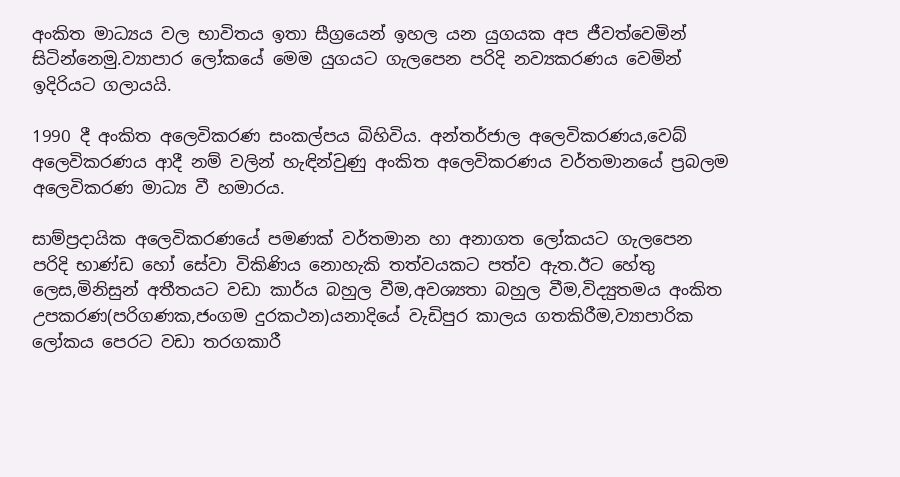අංකිත මාධ්‍යය වල භාවිතය ඉතා සීග්‍රයෙන් ඉහල යන යුගයක අප ජීවත්වෙමින් සිටින්නෙමු.ව්‍යාපාර ලෝකයේ මෙම යුගයට ගැලපෙන පරිදි නව්‍යකරණය වෙමින් ඉදිරියට ගලායයි.

1990 දී අංකිත අලෙවිකරණ සංකල්පය බිහිවිය. අන්තර්ජාල අලෙවිකරණය,වෙබ් අලෙවිකරණය ආදී නම් වලින් හැඳින්වුණු අංකිත අලෙවිකරණය වර්තමානයේ ප්‍රබලම අලෙවිකරණ මාධ්‍ය වී හමාරය.

සාම්ප්‍රදායික අලෙවිකරණයේ පමණක් වර්තමාන හා අනාගත ලෝකයට ගැලපෙන පරිදි භාණ්ඩ හෝ සේවා විකිණිය නොහැකි තත්වයකට පත්ව ඇත.ඊට හේතු ලෙස,මිනිසුන් අතීතයට වඩා කාර්ය බහුල වීම,අවශ්‍යතා බහුල වීම,විද්‍යුතමය අංකිත උපකරණ(පරිගණක,ජංගම දුරකථන)යනාදියේ වැඩිපුර කාලය ගතකිරීම,ව්‍යාපාරික ලෝකය පෙරට වඩා තරගකාරී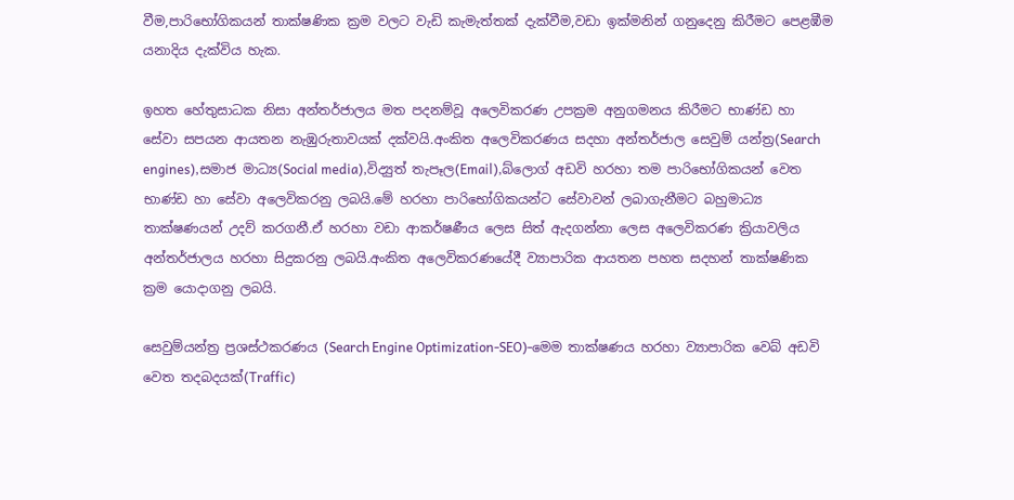වීම,පාරිභෝගිකයන් තාක්ෂණික ක්‍රම වලට වැඩි කැමැත්තක් දැක්වීම,වඩා ඉක්මනින් ගනුදෙනු කිරීමට පෙළඹීම යනාදිය දැක්විය හැක.

ඉහත හේතුසාධක නිසා අන්තර්ජාලය මත පදනම්වූ අලෙවිකරණ උපක්‍රම අනුගමනය කිරීමට භාණ්ඩ හා සේවා සපයන ආයතන නැඹුරුතාවයක් දක්වයි.අංකිත අලෙවිකරණය සදහා අන්තර්ජාල සෙවුම් යන්ත්‍ර(Search engines),සමාජ මාධ්‍ය(Social media),විද්‍යුත් තැපෑල(Email),බ්ලොග් අඩවි හරහා තම පාරිභෝගිකයන් වෙත භාණ්ඩ හා සේවා අලෙවිකරනු ලබයි.මේ හරහා පාරිභෝගිකයන්ට සේවාවන් ලබාගැනීමට බහුමාධ්‍ය තාක්ෂණයන් උදව් කරගනී.ඒ හරහා වඩා ආකර්ෂණීය ලෙස සිත් ඇදගන්නා ලෙස අලෙවිකරණ ක්‍රියාවලිය අන්තර්ජාලය හරහා සිදුකරනු ලබයි.අංකිත අලෙවිකරණයේදී ව්‍යාපාරික ආයතන පහත සදහන් තාක්ෂණික ක්‍රම යොදාගනු ලබයි.

සෙවුම්යන්ත්‍ර ප්‍රශස්ථකරණය (Search Engine Optimization-SEO)-මෙම තාක්ෂණය හරහා ව්‍යාපාරික වෙබ් අඩවි වෙත තදබදයක්(Traffic)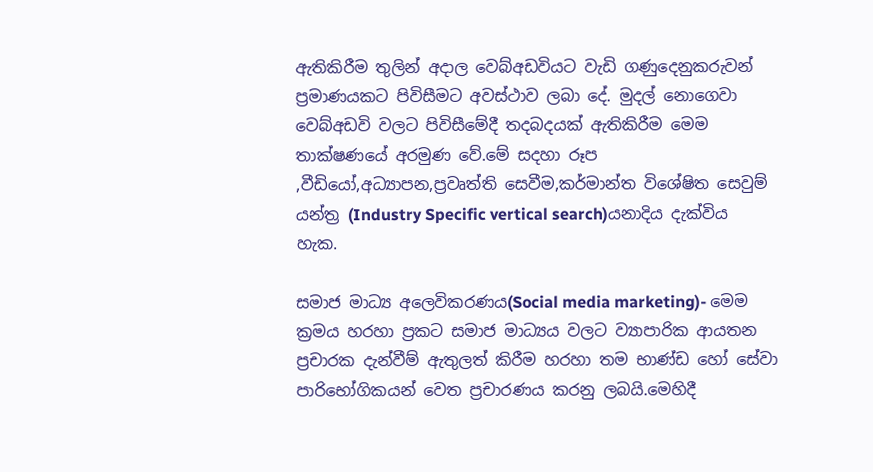ඇතිකිරීම තුලින් අදාල වෙබ්අඩවියට වැඩි ගණුදෙනුකරුවන් ප්‍රමාණයකට පිවිසීමට අවස්ථාව ලබා දේ. මුදල් නොගෙවා වෙබ්අඩවි වලට පිවිසීමේදී තදබදයක් ඇතිකිරීම මෙම තාක්ෂණයේ අරමුණ වේ.මේ සදහා රූප ,වීඩියෝ,අධ්‍යාපන,ප්‍රවෘත්ති සෙවීම,කර්මාන්ත විශේෂිත සෙවුම් යන්ත්‍ර (Industry Specific vertical search)යනාදිය දැක්විය හැක.

සමාජ මාධ්‍ය අලෙවිකරණය(Social media marketing)- මෙම ක්‍රමය හරහා ප්‍රකට සමාජ මාධ්‍යය වලට ව්‍යාපාරික ආයතන ප්‍රචාරක දැන්වීම් ඇතුලත් කිරීම හරහා තම භාණ්ඩ හෝ සේවා පාරිභෝගිකයන් වෙත ප්‍රචාරණය කරනු ලබයි.මෙහිදී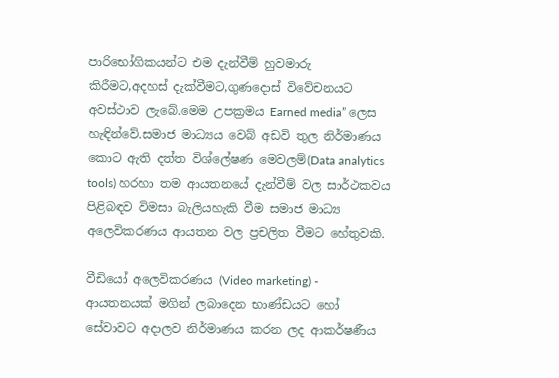පාරිභෝගිකයන්ට එම දැන්වීම් හුවමාරු කිරීමට,අදහස් දැක්වීමට,ගුණදොස් විවේචනයට අවස්ථාව ලැබේ.මෙම උපක්‍රමය Earned media” ලෙස හැඳින්වේ.සමාජ මාධ්‍යය වෙබ් අඩවි තුල නිර්මාණය කොට ඇති දත්ත විශ්ලේෂණ මෙවලම්(Data analytics tools) හරහා තම ආයතනයේ දැන්වීම් වල සාර්ථකවය පිළිබඳව විමසා බැලියහැකි වීම සමාජ මාධ්‍ය අලෙවිකරණය ආයතන වල ප්‍රචලිත වීමට හේතුවකි.

වීඩියෝ අලෙවිකරණය (Video marketing) - ආයතනයක් මගින් ලබාදෙන භාණ්ඩයට හෝ සේවාවට අදාලව නිර්මාණය කරන ලද ආකර්ෂණීය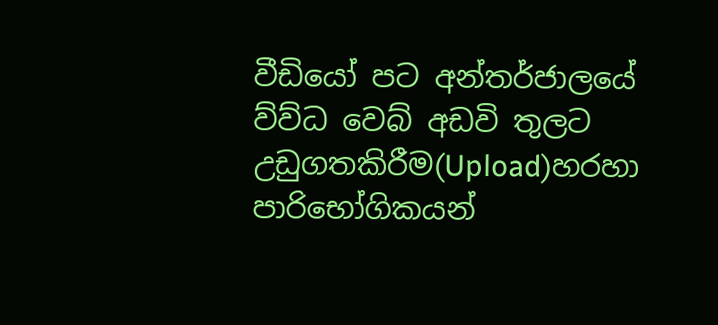වීඩියෝ පට අන්තර්ජාලයේ ව්ව්ධ වෙබ් අඩවි තුලට උඩුගතකිරීම(Upload)හරහා පාරිභෝගිකයන්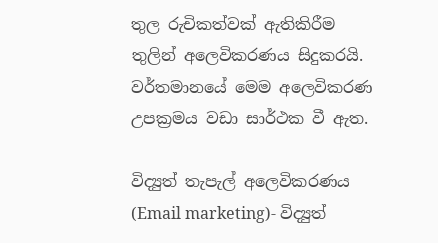තුල රුචිකත්වක් ඇතිකිරීම තුලින් අලෙවිකරණය සිදුකරයි. වර්තමානයේ මෙම අලෙවිකරණ උපක්‍රමය වඩා සාර්ථක වී ඇත.

විද්‍යුත් තැපැල් අලෙවිකරණය (Email marketing)- විද්‍යුත්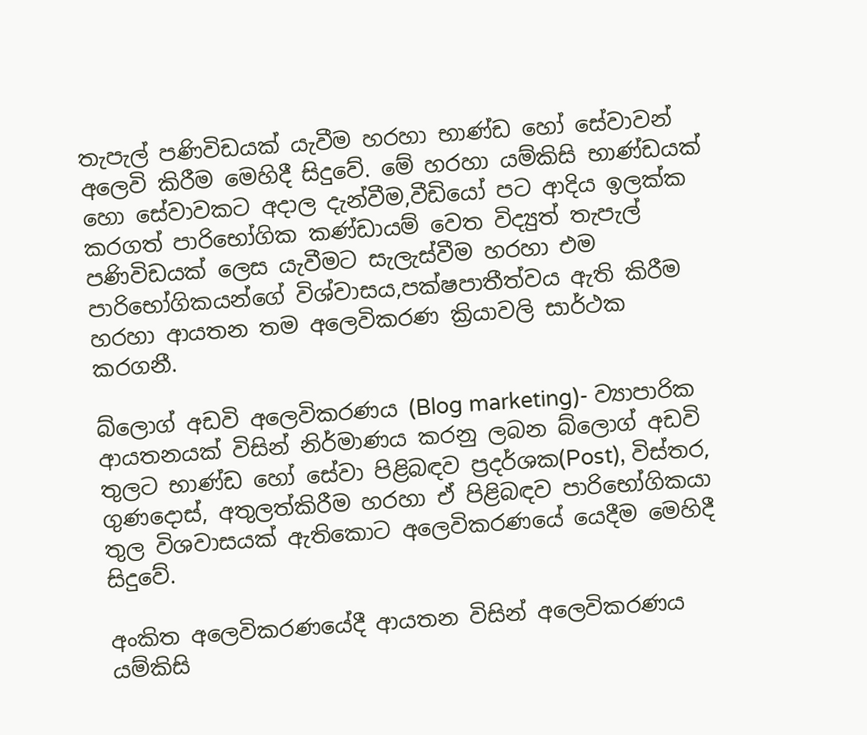තැපැල් පණිවිඩයක් යැවීම හරහා භාණ්ඩ හෝ සේවාවන් අලෙවි කිරීම මෙහිදී සිදුවේ. මේ හරහා යම්කිසි භාණ්ඩයක් හො සේවාවකට අදාල දැන්වීම,වීඩියෝ පට ආදිය ඉලක්ක කරගත් පාරිභෝගික කණ්ඩායම් වෙත විද්‍යුත් තැපැල් පණිවිඩයක් ලෙස යැවීමට සැලැස්වීම හරහා එම පාරිභෝගිකයන්ගේ විශ්වාසය,පක්ෂපාතීත්වය ඇති කිරීම හරහා ආයතන තම අලෙවිකරණ ක්‍රියාවලි සාර්ථක කරගනී.

බ්ලොග් අඩවි අලෙවිකරණය (Blog marketing)- ව්‍යාපාරික ආයතනයක් විසින් නිර්මාණය කරනු ලබන බ්ලොග් අඩවි තුලට භාණ්ඩ හෝ සේවා පිළිබඳව ප්‍රදර්ශක(Post), විස්තර, ගුණදොස්, අතුලත්කිරීම හරහා ඒ පිළිබඳව පාරිභෝගිකයා තුල විශවාසයක් ඇතිකොට අලෙවිකරණයේ යෙදීම මෙහිදී සිදුවේ.

අංකිත අලෙවිකරණයේදී ආයතන විසින් අලෙවිකරණය යම්කිසි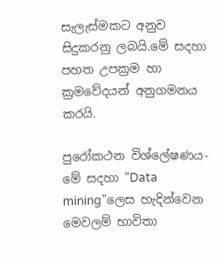සැලැස්මකට අනුව සිදුකරනු ලබයි.මේ සදහා පහත උපක්‍රම හා ක්‍රමවේදයන් අනුගමනය කරයි.

පුරෝකථන විශ්ලේෂණය- මේ සදහා “Data mining"ලෙස හැදින්වෙන මෙවලම් භාවිතා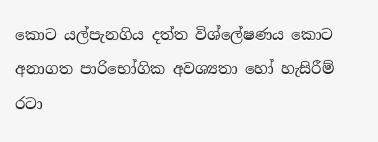කොට යල්පැනගිය දත්ත විශ්ලේෂණය කොට අනාගත පාරිභෝගික අවශ්‍යතා හෝ හැසිරීම් රටා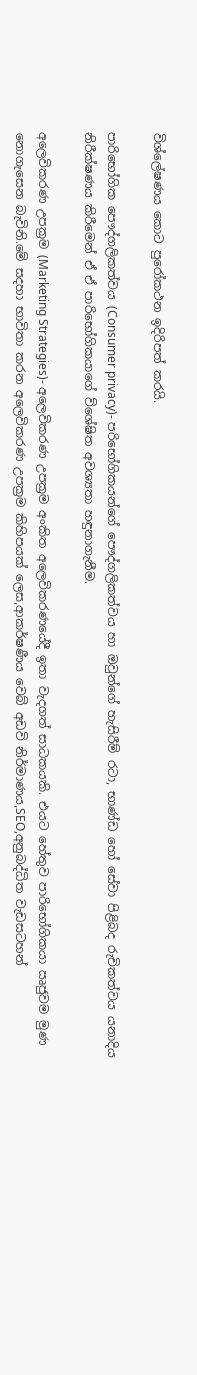විශ්ලේෂණය කොට පුරෝකථන ඉදිරිපත් කරයි.

පාරිභෝගික පෞද්ගලිකත්වය (Consumer privacy)- පරිභෝගිකයන්ගේ පෞද්ගලිකත්වය හා ඔවුන්ගේ හැසිරීම් රටා, භාණ්ඩ හෝ සේවා පිළිබද රුචිකත්වය යනාදිය නිරීක්ෂණය කිරීමෙන් ඒ ඒ පාරිභෝගිකයාගේ ව්ශේෂිත අවශ්‍යතා හඳුනාගැනීම.

අලෙවිකරණ උපක්‍රම (Marketing Strategies)- අලෙවිකරණ උපක්‍රම අංකිත අලෙවිකරණයේදී ඉතා වැදගත් සාධකයකි. එයට හේතුව පාරිභෝගිකයා ඍජුවම මුණ නොගැසෙන බැවිනි.මේ සදහා භාවිතා කරන අලෙවිකරණ උපක්‍රම කිහිපයක් ලෙස,ආකර්ෂණීය වෙබ් අඩවි නිර්මාණය,SEO,අනුබද්ධිත වැඩසටහන්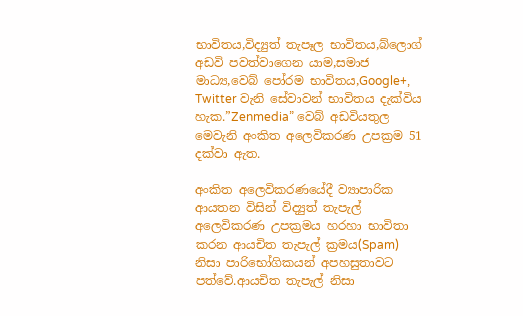භාවිතය,විද්‍යුත් තැපෑල භාවිතය,බ්ලොග් අඩවි පවත්වාගෙන යාම,සමාජ මාධ්‍ය,වෙබ් පෝරම භාවිතය,Google+, Twitter වැනි සේවාවන් භාවිතය දැක්විය හැක.”Zenmedia” වෙබ් අඩවියතුල මෙවැනි අංකිත අලෙවිකරණ උපක්‍රම 51 දක්වා ඇත.

අංකිත අලෙවිකරණයේදී ව්‍යාපාරික ආයතන විසින් විද්‍යුත් තැපැල් අලෙවිකරණ උපක්‍රමය හරහා භාවිතා කරන ආයචිත තැපැල් ක්‍රමය(Spam) නිසා පාරිභෝගිකයන් අපහසුතාවට පත්වේ.ආයචිත තැපැල් නිසා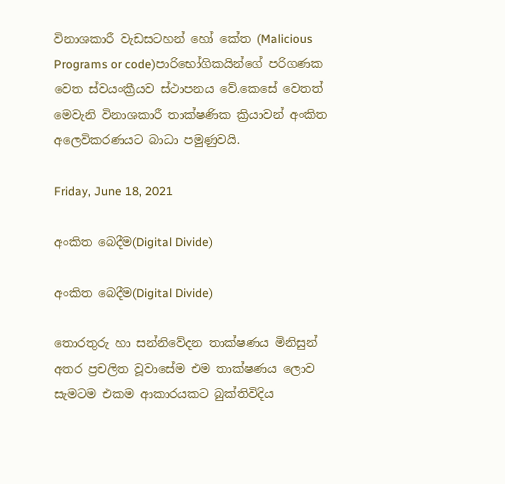විනාශකාරී වැඩසටහන් හෝ කේත (Malicious Programs or code)පාරිභෝගිකයින්ගේ පරිගණක වෙත ස්වයංක්‍රීයව ස්ථාපනය වේ.කෙසේ වෙතත් මෙවැනි විනාශකාරී තාක්ෂණික ක්‍රියාවන් අංකිත අලෙවිකරණයට බාධා පමුණුවයි.

Friday, June 18, 2021

අංකිත බෙදීම(Digital Divide)

අංකිත බෙදීම(Digital Divide)

තොරතුරු හා සන්නිවේදන තාක්ෂණය මිනිසුන් අතර ප්‍රචලිත වූවාසේම එම තාක්ෂණය ලොව සැමටම එකම ආකාරයකට බුක්තිවිදිය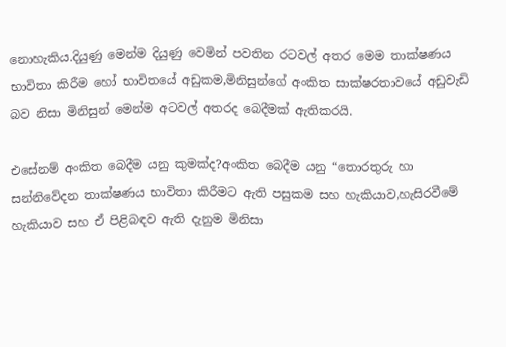නොහැකිය.දියුණු මෙන්ම දියුණු වෙමින් පවතින රටවල් අතර මෙම තාක්ෂණය භාවිතා කිරීම හෝ භාවිතයේ අඩුකම,මිනිසුන්ගේ අංකිත සාක්ෂරතාවයේ අඩුවැඩි බව නිසා මිනිසුන් මෙන්ම අටවල් අතරද බෙදීමක් ඇතිකරයි.

එසේනම් අංකිත බෙදීම යනු කුමක්ද?අංකිත බෙදීම යනු “තොරතුරු හා සන්නිවේදන තාක්ෂණය භාවිතා කිරීමට ඇති පසුකම සහ හැකියාව,හැසිරවීමේ හැකියාව සහ ඒ පිළිබඳව ඇති දැනුම මිනිසා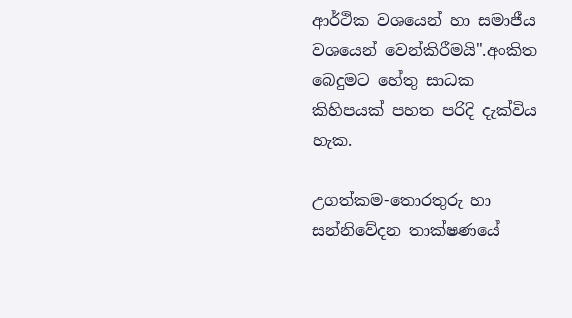ආර්ථික වශයෙන් හා සමාජීය වශයෙන් වෙන්කිරීමයි".අංකිත බෙදුමට හේතු සාධක කිහිපයක් පහත පරිදි දැක්විය හැක.

උගත්කම-තොරතුරු හා සන්නිවේදන තාක්ෂණයේ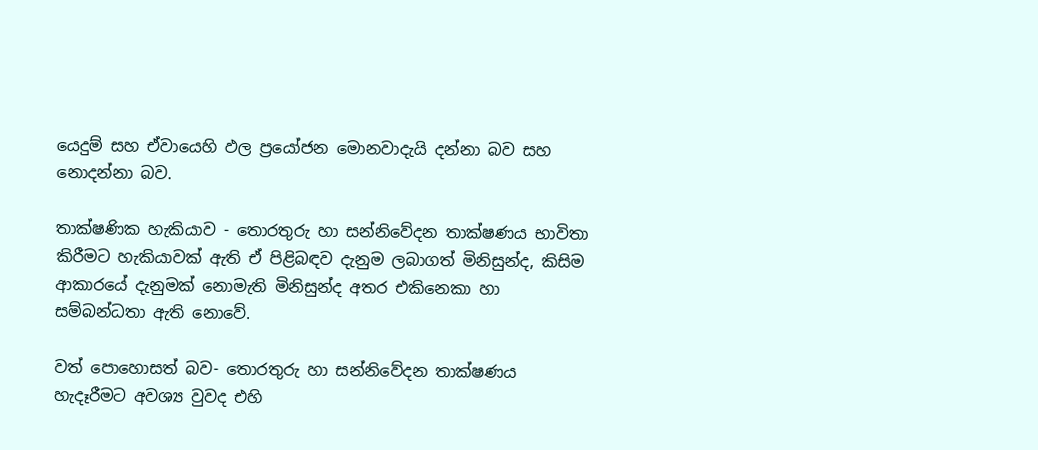යෙදුම් සහ ඒවායෙහි ඵල ප්‍රයෝජන මොනවාදැයි දන්නා බව සහ නොදන්නා බව.

තාක්ෂණික හැකියාව - තොරතුරු හා සන්නිවේදන තාක්ෂණය භාවිතා කිරීමට හැකියාවක් ඇති ඒ පිළිබඳව දැනුම ලබාගත් මිනිසුන්ද, කිසිම ආකාරයේ දැනුමක් නොමැති මිනිසුන්ද අතර එකිනෙකා හා සම්බන්ධතා ඇති නොවේ.

වත් පොහොසත් බව- තොරතුරු හා සන්නිවේදන තාක්ෂණය හැදෑරීමට අවශ්‍ය වුවද එහි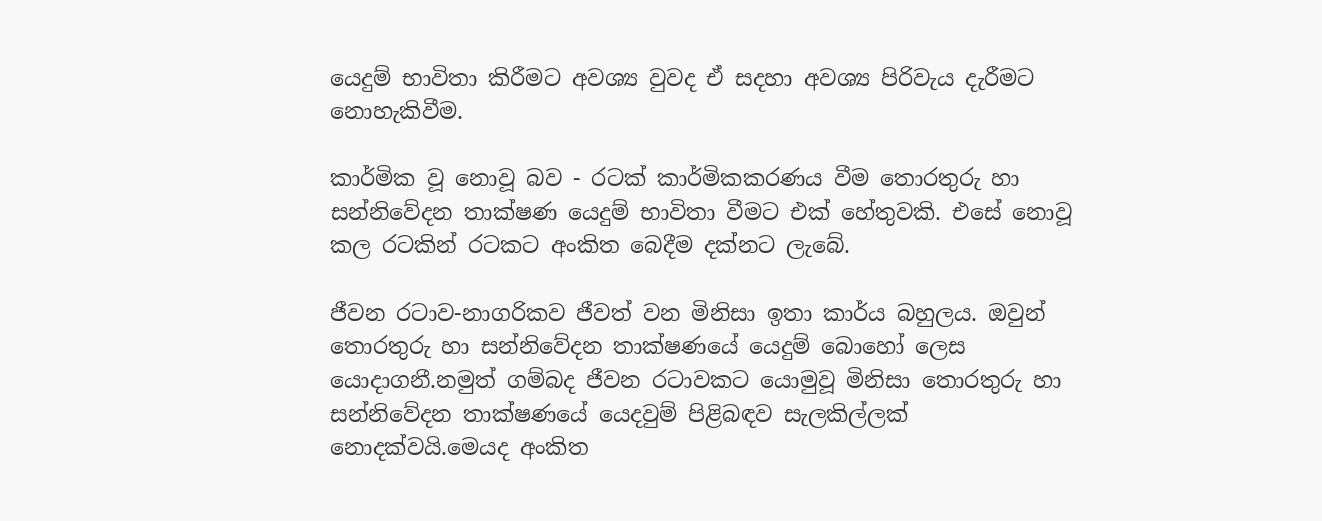යෙදුම් භාවිතා කිරීමට අවශ්‍ය වුවද ඒ සදහා අවශ්‍ය පිරිවැය දැරීමට නොහැකිවීම.

කාර්මික වූ නොවූ බව - රටක් කාර්මිකකරණය වීම තොරතුරු හා සන්නිවේදන තාක්ෂණ යෙදුම් භාවිතා වීමට එක් හේතුවකි. එසේ නොවූ කල රටකින් රටකට අංකිත බෙදීම දක්නට ලැබේ.

ජීවන රටාව-නාගරිකව ජීවත් වන මිනිසා ඉතා කාර්ය බහුලය. ඔවුන් තොරතුරු හා සන්නිවේදන තාක්ෂණයේ යෙදුම් බොහෝ ලෙස යොදාගනී.නමුත් ගම්බද ජීවන රටාවකට යොමුවූ මිනිසා තොරතුරු හා සන්නිවේදන තාක්ෂණයේ යෙදවුම් පිළිබඳව සැලකිල්ලක් නොදක්වයි.මෙයද අංකිත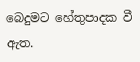බෙදුමට හේතුපාදක වී ඇත.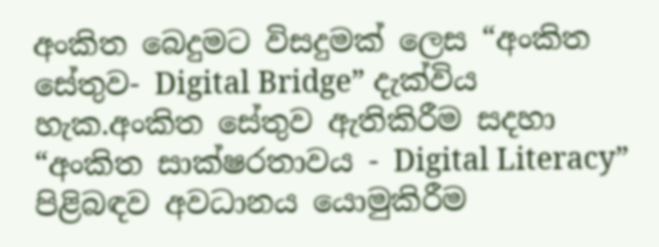අංකිත බෙදුමට විසදුමක් ලෙස “අංකිත සේතුව- Digital Bridge” දැක්විය හැක.අංකිත සේතුව ඇතිකිරීම සදහා “අංකිත සාක්ෂරතාවය - Digital Literacy” පිළිබඳව අවධානය යොමුකිරීම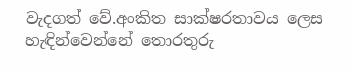වැදගත් වේ.අංකිත සාක්ෂරතාවය ලෙස හැඳින්වෙන්නේ තොරතුරු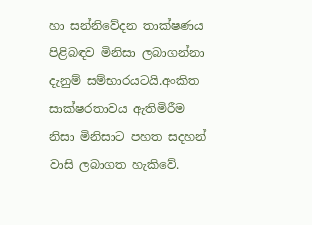හා සන්නිවේදන තාක්ෂණය පිළිබඳව මිනිසා ලබාගන්නා දැනුම් සම්භාරයටයි.අංකිත සාක්ෂරතාවය ඇතිමිරීම නිසා මිනිසාට පහත සදහන් වාසි ලබාගත හැකිවේ.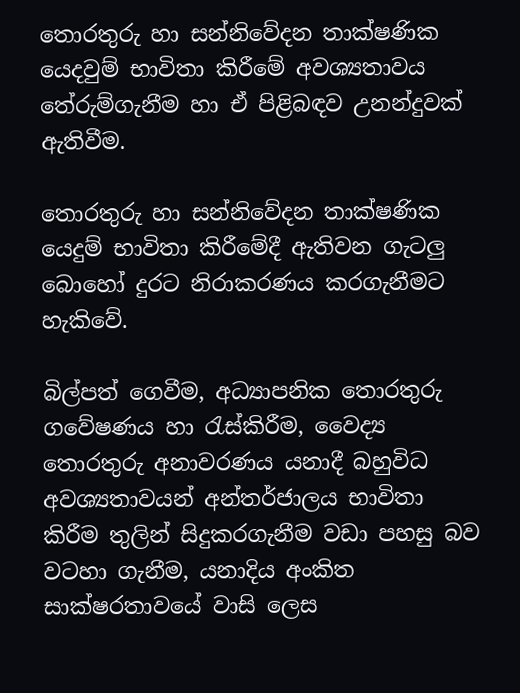තොරතුරු හා සන්නිවේදන තාක්ෂණික යෙදවුම් භාවිතා කිරීමේ අවශ්‍යතාවය තේරුම්ගැනීම හා ඒ පිළිබඳව උනන්දුවක් ඇතිවීම.

තොරතුරු හා සන්නිවේදන තාක්ෂණික යෙදුම් භාවිතා කිරීමේදී ඇතිවන ගැටලු බොහෝ දුරට නිරාකරණය කරගැනීමට හැකිවේ.

බිල්පත් ගෙවීම, අධ්‍යාපනික තොරතුරු ගවේෂණය හා රැස්කිරීම, වෛද්‍ය තොරතුරු අනාවරණය යනාදී බහුවිධ අවශ්‍යතාවයන් අන්තර්ජාලය භාවිතා කිරීම තුලින් සිදුකරගැනීම වඩා පහසු බව වටහා ගැනීම, යනාදිය අංකිත සාක්ෂරතාවයේ වාසි ලෙස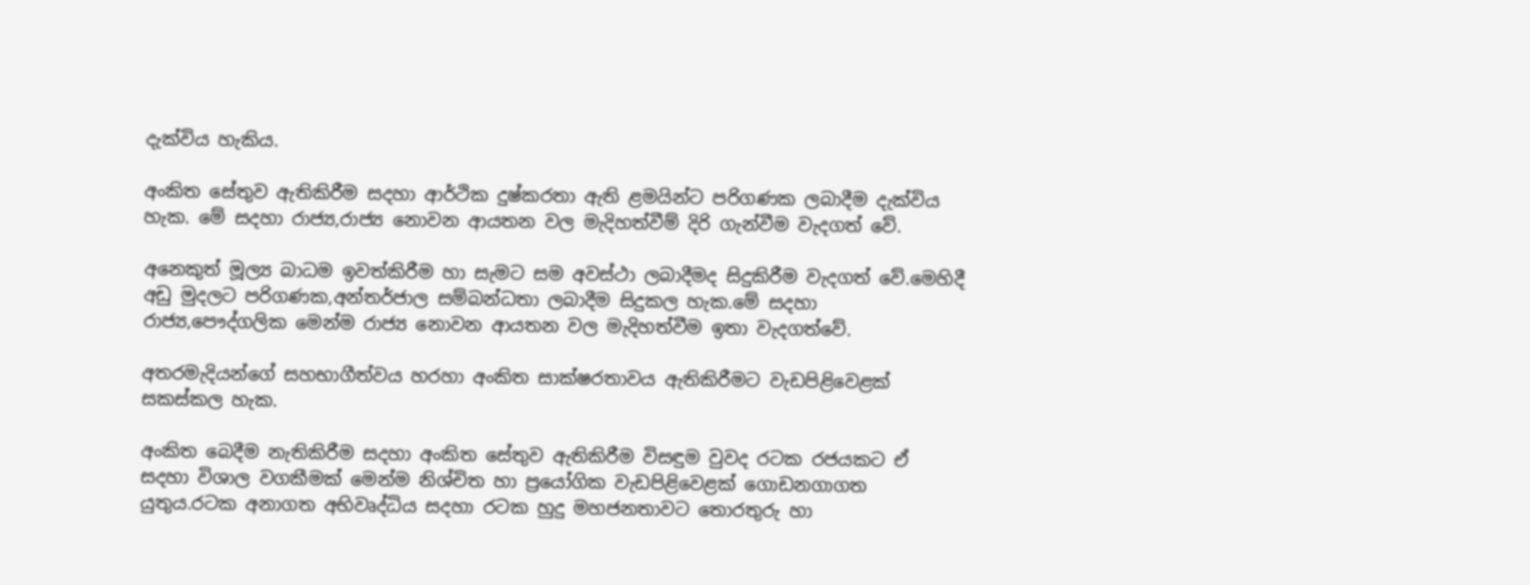දැක්විය හැකිය.

අංකිත සේතුව ඇතිකිරීම සදහා ආර්ථික දුෂ්කරතා ඇති ළමයින්ට පරිගණක ලබාදීම දැක්විය හැක. මේ සදහා රාජ්‍ය,රාජ්‍ය නොවන ආයතන වල මැදිහත්වීම් දිරි ගැන්වීම වැදගත් වේ.

අනෙකුත් මූල්‍ය බාධම ඉවත්කිරීම හා සැමට සම අවස්ථා ලබාදීමද සිදුකිරීම වැදගත් වේ.මෙහිදී අඩු මුදලට පරිගණක,අන්තර්ජාල සම්බන්ධතා ලබාදීම සිදුකල හැක.මේ සදහා රාජ්‍ය,පෞද්ගලික මෙන්ම රාජ්‍ය නොවන ආයතන වල මැදිහත්වීම ඉතා වැදගත්වේ.

අතරමැදියන්ගේ සහභාගීත්වය හරහා අංකිත සාක්ෂරතාවය ඇතිකිරීමට වැඩපිළිවෙළක් සකස්කල හැක.

අංකිත බෙදීම නැතිකිරීම සදහා අංකිත සේතුව ඇතිකිරීම විසඳුම වුවද රටක රජයකට ඒ සදහා විශාල වගකීමක් මෙන්ම නිශ්චිත හා ප්‍රයෝගික වැඩපිළිවෙළක් ගොඩනගාගත යුතුය.රටක අනාගත අභිවෘද්ධිය සදහා රටක හුදු මහජනතාවට තොරතුරු හා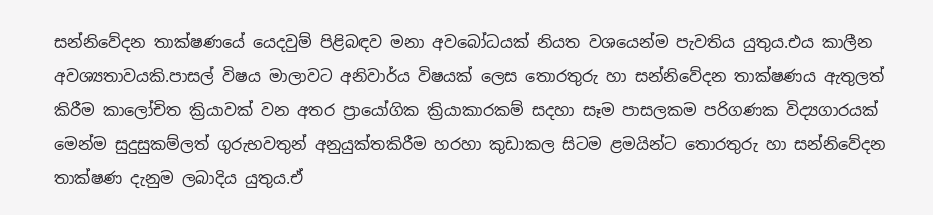සන්නිවේදන තාක්ෂණයේ යෙදවුම් පිළිබඳව මනා අවබෝධයක් නියත වශයෙන්ම පැවතිය යුතුය.එය කාලීන අවශ්‍යතාවයකි.පාසල් විෂය මාලාවට අනිවාර්ය විෂයක් ලෙස තොරතුරු හා සන්නිවේදන තාක්ෂණය ඇතුලත් කිරීම කාලෝචිත ක්‍රියාවක් වන අතර ප්‍රායෝගික ක්‍රියාකාරකම් සදහා සෑම පාසලකම පරිගණක විද්‍යගාරයක් මෙන්ම සුදුසුකම්ලත් ගුරුභවතුන් අනුයුක්තකිරීම හරහා කුඩාකල සිටම ළමයින්ට තොරතුරු හා සන්නිවේදන තාක්ෂණ දැනුම ලබාදිය යුතුය.ඒ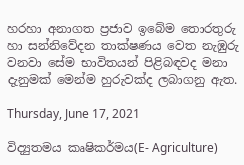හරහා අනාගත ප්‍රජාව ඉබේම තොරතුරු හා සන්නිවේදන තාක්ෂණය වෙත නැඹුරු වනවා සේම භාවිතයන් පිළිබඳවද මනා දැනුමක් මෙන්ම හුරුවක්ද ලබාගනු ඇත.

Thursday, June 17, 2021

විද්‍යුතමය කෘෂිකර්මය(E- Agriculture)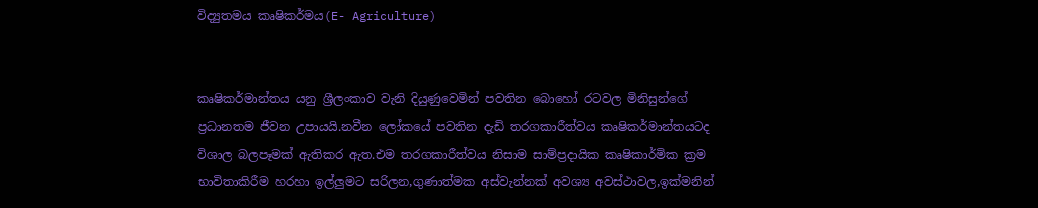විද්‍යුතමය කෘෂිකර්මය(E- Agriculture)


කෘෂිකර්මාන්තය යනු ශ්‍රීලංකාව වැනි දියුණුවෙමින් පවතින බොහෝ රටවල මිනිසුන්ගේ ප්‍රධානතම ජීවන උපායයි.නවීන ලෝකයේ පවතින දැඩි තරගකාරීත්වය කෘෂිකර්මාන්තයටද විශාල බලපෑමක් ඇතිකර ඇත.එම තරගකාරීත්වය නිසාම සාම්ප්‍රදායික කෘෂිකාර්මික ක්‍රම භාවිතාකිරීම හරහා ඉල්ලුමට සරිලන,ගුණාත්මක අස්වැන්නක් අවශ්‍ය අවස්ථාවල,ඉක්මනින්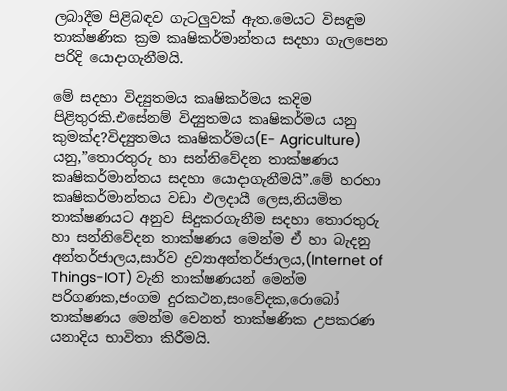ලබාදීම පිළිබඳව ගැටලුවක් ඇත.මෙයට විසඳුම තාක්ෂණික ක්‍රම කෘෂිකර්මාන්තය සදහා ගැලපෙන පරිදි යොදාගැනීමයි.

මේ සදහා විද්‍යුතමය කෘෂිකර්මය කදිම පිළිතුරකි.එසේනම් විද්‍යුතමය කෘෂිකර්මය යනු කුමක්ද?විද්‍යුතමය කෘෂිකර්මය(E- Agriculture) යනු,”තොරතුරු හා සන්නිවේදන තාක්ෂණය කෘෂිකර්මාන්තය සදහා යොදාගැනීමයි”.මේ හරහා කෘෂිකර්මාන්තය වඩා ඵලදායී ලෙස,නියමිත තාක්ෂණයට අනුව සිදුකරගැනීම සදහා තොරතුරු හා සන්නිවේදන තාක්ෂණය මෙන්ම ඒ හා බැදනු අන්තර්ජාලය,සාර්ව ද්‍රව්‍යාඅන්තර්ජාලය,(Internet of Things-IOT) වැනි තාක්ෂණයන් මෙන්ම පරිගණක,ජංගම දුරකථන,සංවේදක,රොබෝ තාක්ෂණය මෙන්ම වෙනත් තාක්ෂණික උපකරණ යනාදිය භාවිතා කිරීමයි.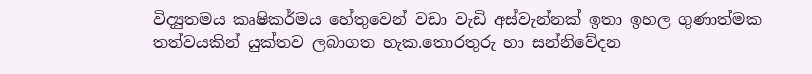විද්‍යුතමය කෘෂිකර්මය හේතුවෙන් වඩා වැඩි අස්වැන්නක් ඉතා ඉහල ගුණාත්මක තත්වයකින් යුක්තව ලබාගත හැක.තොරතුරු හා සන්නිවේදන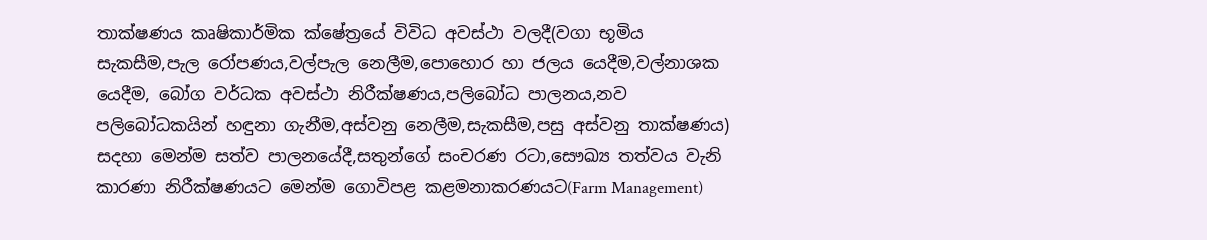තාක්ෂණය කෘෂිකාර්මික ක්ෂේත්‍රයේ විවිධ අවස්ථා වලදී(වගා භූමිය සැකසීම,පැල රෝපණය,වල්පැල නෙලීම,පොහොර හා ජලය යෙදීම,වල්නාශක යෙදීම, බෝග වර්ධක අවස්ථා නිරීක්ෂණය,පලිබෝධ පාලනය,නව පලිබෝධකයින් හඳුනා ගැනීම,අස්වනු නෙලීම,සැකසීම,පසු අස්වනු තාක්ෂණය) සදහා මෙන්ම සත්ව පාලනයේදී,සතුන්ගේ සංචරණ රටා,සෞඛ්‍ය තත්වය වැනි කාරණා නිරීක්ෂණයට මෙන්ම ගොවිපළ කළමනාකරණයට(Farm Management)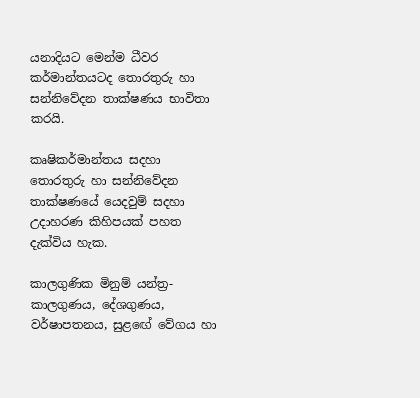යනාදියට මෙන්ම ධීවර කර්මාන්තයටද තොරතුරු හා සන්නිවේදන තාක්ෂණය භාවිතා කරයි.

කෘෂිකර්මාන්තය සදහා තොරතුරු හා සන්නිවේදන තාක්ෂණයේ යෙදවුම් සදහා උදාහරණ කිහිපයක් පහත දැක්විය හැක.

කාලගුණික මිනුම් යන්ත්‍ර- කාලගුණය, දේශගුණය, වර්ෂාපතනය, සුළඟේ වේගය හා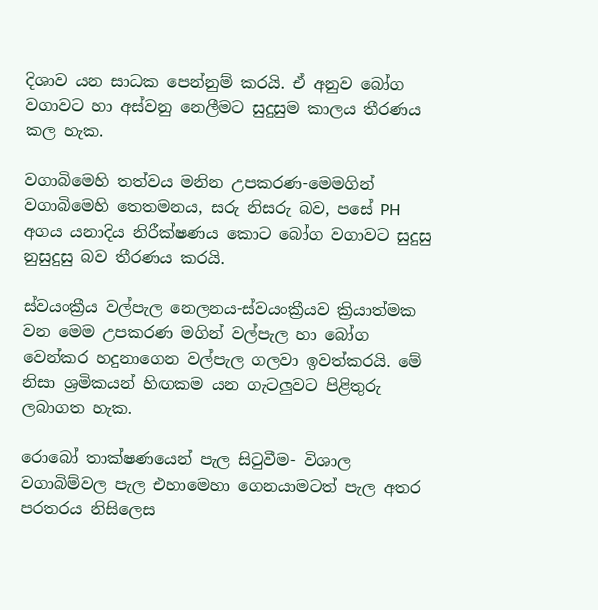දිශාව යන සාධක පෙන්නුම් කරයි. ඒ අනුව බෝග වගාවට හා අස්වනු නෙලීමට සුදුසුම කාලය තීරණය කල හැක.

වගාබිමෙහි තත්වය මනින උපකරණ-මෙමගින් වගාබිමෙහි තෙතමනය, සරු නිසරු බව, පසේ PH අගය යනාදිය නිරීක්ෂණය කොට බෝග වගාවට සුදුසු නුසුදුසු බව තීරණය කරයි.

ස්වයංක්‍රීය වල්පැල නෙලනය-ස්වයංක්‍රීයව ක්‍රියාත්මක වන මෙම උපකරණ මගින් වල්පැල හා බෝග වෙන්කර හදුනාගෙන වල්පැල ගලවා ඉවත්කරයි. මේ නිසා ශ්‍රමිකයන් හිඟකම යන ගැටලුවට පිළිතුරු ලබාගත හැක.

රොබෝ තාක්ෂණයෙන් පැල සිටුවීම- විශාල වගාබිම්වල පැල එහාමෙහා ගෙනයාමටත් පැල අතර පරතරය නිසිලෙස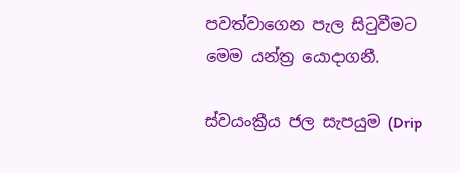පවත්වාගෙන පැල සිටුවීමට මෙම යන්ත්‍ර යොදාගනී.

ස්වයංක්‍රීය ජල සැපයුම (Drip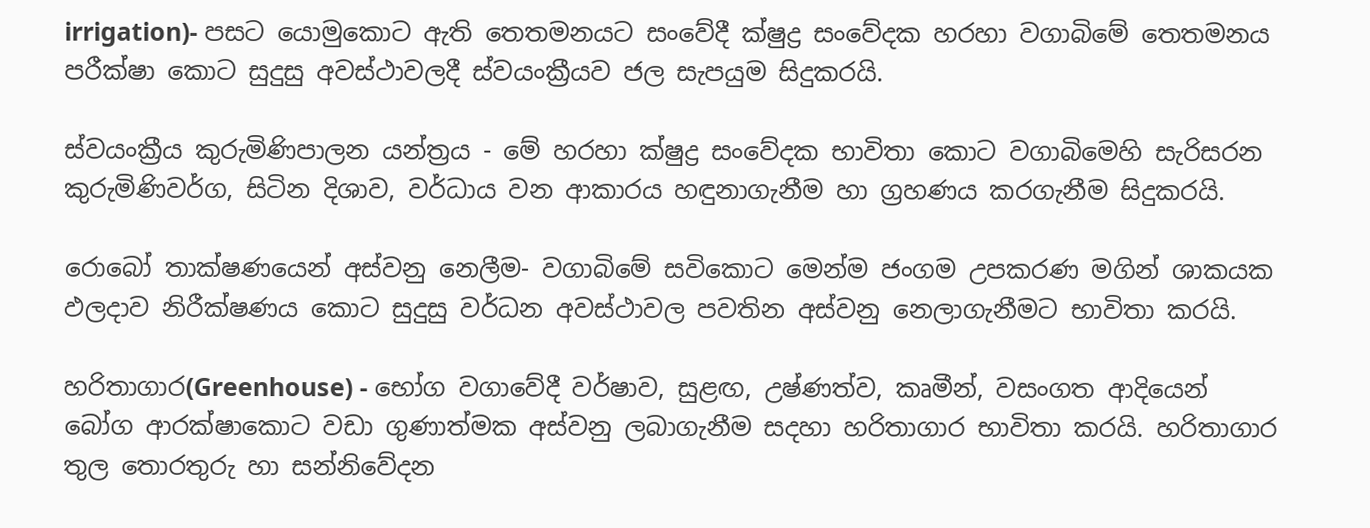irrigation)- පසට යොමුකොට ඇති තෙතමනයට සංවේදී ක්ෂුද්‍ර සංවේදක හරහා වගාබිමේ තෙතමනය පරීක්ෂා කොට සුදුසු අවස්ථාවලදී ස්වයංක්‍රීයව ජල සැපයුම සිදුකරයි.

ස්වයංක්‍රීය කුරුමිණිපාලන යන්ත්‍රය - මේ හරහා ක්ෂුද්‍ර සංවේදක භාවිතා කොට වගාබිමෙහි සැරිසරන කුරුමිණිවර්ග, සිටින දිශාව, වර්ධාය වන ආකාරය හඳුනාගැනීම හා ග්‍රහණය කරගැනීම සිදුකරයි.

රොබෝ තාක්ෂණයෙන් අස්වනු නෙලීම- වගාබිමේ සවිකොට මෙන්ම ජංගම උපකරණ මගින් ශාකයක ඵලදාව නිරීක්ෂණය කොට සුදුසු වර්ධන අවස්ථාවල පවතින අස්වනු නෙලාගැනීමට භාවිතා කරයි.

හරිතාගාර(Greenhouse) - භෝග වගාවේදී වර්ෂාව, සුළඟ, උෂ්ණත්ව, කෘමීන්, වසංගත ආදියෙන් බෝග ආරක්ෂාකොට වඩා ගුණාත්මක අස්වනු ලබාගැනීම සදහා හරිතාගාර භාවිතා කරයි. හරිතාගාර තුල තොරතුරු හා සන්නිවේදන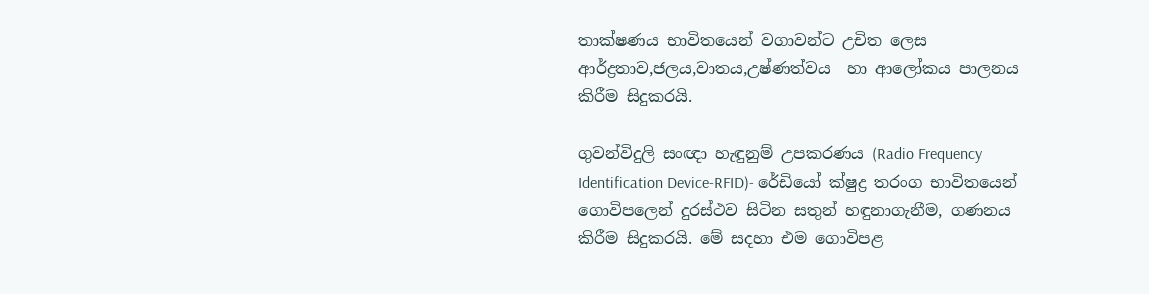තාක්ෂණය භාවිතයෙන් වගාවන්ට උචිත ලෙස ආර්ද්‍රතාව,ජලය,වාතය,උෂ්ණත්වය  හා ආලෝකය පාලනය කිරීම සිදුකරයි.

ගුවන්විදුලි සංඥා හැඳුනුම් උපකරණය (Radio Frequency Identification Device-RFID)- රේඩියෝ ක්ෂුද්‍ර තරංග භාවිතයෙන් ගොවිපලෙන් දුරස්ථව සිටින සතුන් හඳුනාගැනීම, ගණනය කිරීම සිදුකරයි. මේ සදහා එම ගොවිපළ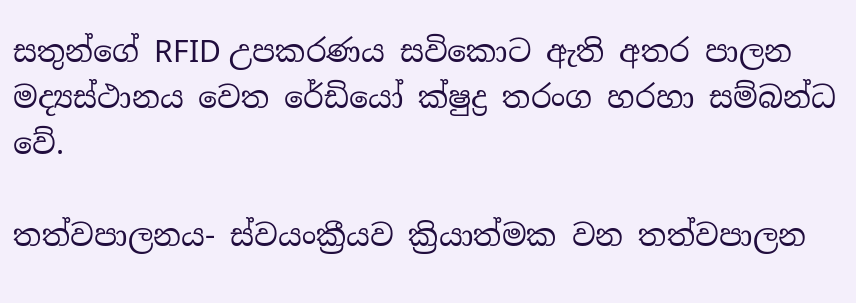සතුන්ගේ RFID උපකරණය සවිකොට ඇති අතර පාලන මද්‍යස්ථානය වෙත රේඩියෝ ක්ෂුද්‍ර තරංග හරහා සම්බන්ධ වේ.

තත්වපාලනය- ස්වයංක්‍රීයව ක්‍රියාත්මක වන තත්වපාලන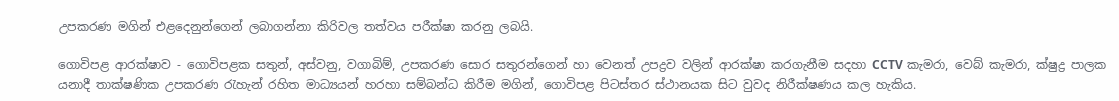උපකරණ මගින් එළදෙනුන්ගෙන් ලබාගන්නා කිරිවල තත්වය පරීක්ෂා කරනු ලබයි.

ගොවිපළ ආරක්ෂාව - ගොවිපළක සතුන්, අස්වනු, වගාබිම්, උපකරණ සොර සතුරන්ගෙන් හා වෙනත් උපද්‍රව වලින් ආරක්ෂා කරගැනීම සදහා CCTV කැමරා, වෙබ් කැමරා, ක්ෂුද්‍ර පාලක යනාදී තාක්ෂණික උපකරණ රැහැන් රහිත මාධ්‍යයන් හරහා සම්බන්ධ කිරීම මගින්, ගොවිපළ පිටස්තර ස්ථානයක සිට වුවද නිරීක්ෂණය කල හැකිය.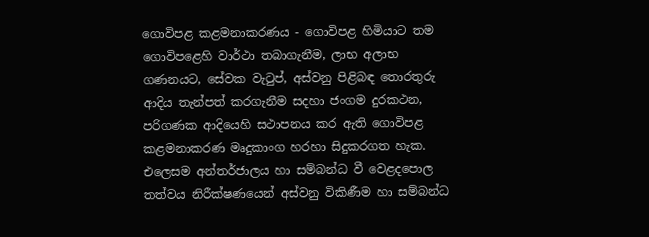ගොවිපළ කළමනාකරණය - ගොවිපළ හිමියාට තම ගොවිපළෙහි වාර්ථා තබාගැනීම, ලාභ අලාභ ගණනයට, සේවක වැටුප්, අස්වනු පිළිබඳ තොරතුරු ආදිය තැන්පත් කරගැනීම සදහා ජංගම දුරකථන, පරිගණක ආදියෙහි සථාපනය කර ඇති ගොවිපළ කළමනාකරණ මෘදුකාංග හරහා සිදුකරගත හැක. එලෙසම අන්තර්ජාලය හා සම්බන්ධ වී වෙළදපොල තත්වය නිරීක්ෂණයෙන් අස්වනු විකිණීම හා සම්බන්ධ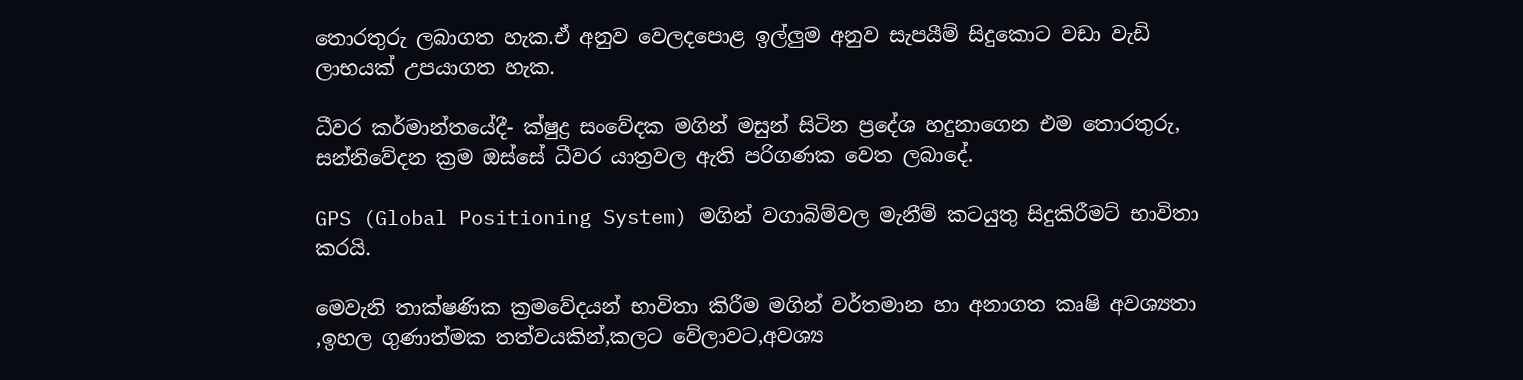තොරතුරු ලබාගත හැක.ඒ අනුව වෙලදපොළ ඉල්ලුම අනුව සැපයීම් සිදුකොට වඩා වැඩි ලාභයක් උපයාගත හැක.

ධීවර කර්මාන්තයේදී- ක්ෂුද්‍ර සංවේදක මගින් මසුන් සිටින ප්‍රදේශ හදුනාගෙන එම තොරතුරු, සන්නිවේදන ක්‍රම ඔස්සේ ධීවර යාත්‍රවල ඇති පරිගණක වෙත ලබාදේ.

GPS (Global Positioning System) මගින් වගාබිම්වල මැනීම් කටයුතු සිදුකිරීමට් භාවිතා කරයි.

මෙවැනි තාක්ෂණික ක්‍රමවේදයන් භාවිතා කිරීම මගින් වර්තමාන හා අනාගත කෘෂි අවශ්‍යතා ,ඉහල ගුණාත්මක තත්වයකින්,කලට වේලාවට,අවශ්‍ය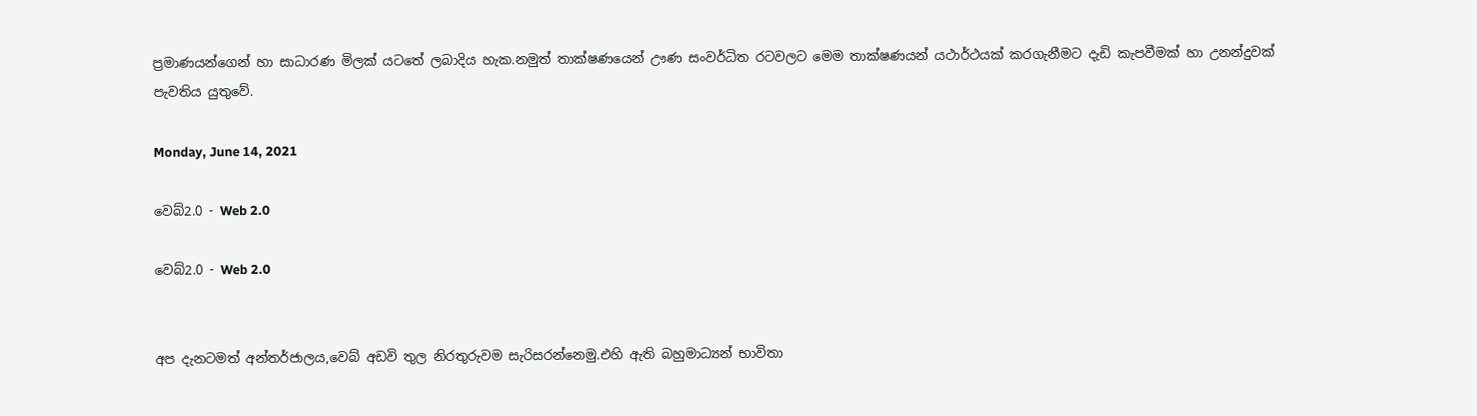ප්‍රමාණයන්ගෙන් හා සාධාරණ මිලක් යටතේ ලබාදිය හැක.නමුත් තාක්ෂණයෙන් ඌණ සංවර්ධිත රටවලට මෙම තාක්ෂණයන් යථාර්ථයක් කරගැනීමට දැඩි කැපවීමක් හා උනන්දුවක් පැවතිය යුතුවේ.

Monday, June 14, 2021

වෙබ්2.0 - Web 2.0

වෙබ්2.0 - Web 2.0


අප දැනටමත් අන්තර්ජාලය,වෙබ් අඩවි තුල නිරතුරුවම සැරිසරන්නෙමු.එහි ඇති බහුමාධ්‍යන් භාවිතා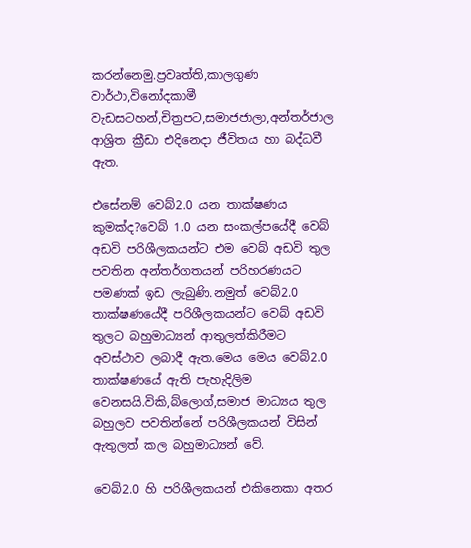කරන්නෙමු.ප්‍රවෘත්ති,කාලගුණ වාර්ථා,විනෝදකාමී වැඩසටහන්,චිත්‍රපට,සමාජජාලා,අන්තර්ජාල ආශ්‍රිත ක්‍රීඩා එදිනෙදා ජීවිතය හා බද්ධවී ඇත.

එසේනම් වෙබ්2.0 යන තාක්ෂණය කුමක්ද?වෙබ් 1.0 යන සංකල්පයේදී වෙබ් අඩවි පරිශීලකයන්ට එම වෙබ් අඩවි තුල පවතින අන්තර්ගතයන් පරිහරණයට පමණක් ඉඩ ලැබුණි.නමුත් වෙබ්2.0 තාක්ෂණයේදී පරිශීලකයන්ට වෙබ් අඩවි තුලට බහුමාධ්‍යන් ආතුලත්කිරීමට අවස්ථාව ලබාදී ඇත.මෙය මෙය වෙබ්2.0 තාක්ෂණයේ ඇති පැහැදිලිම වෙනසයි.විකි,බ්ලොග්,සමාජ මාධ්‍යය තුල බහුලව පවතින්නේ පරිශීලකයන් විසින් ඇතුලත් කල බහුමාධ්‍යන් වේ.

වෙබ්2.0 හි පරිශීලකයන් එකිනෙකා අතර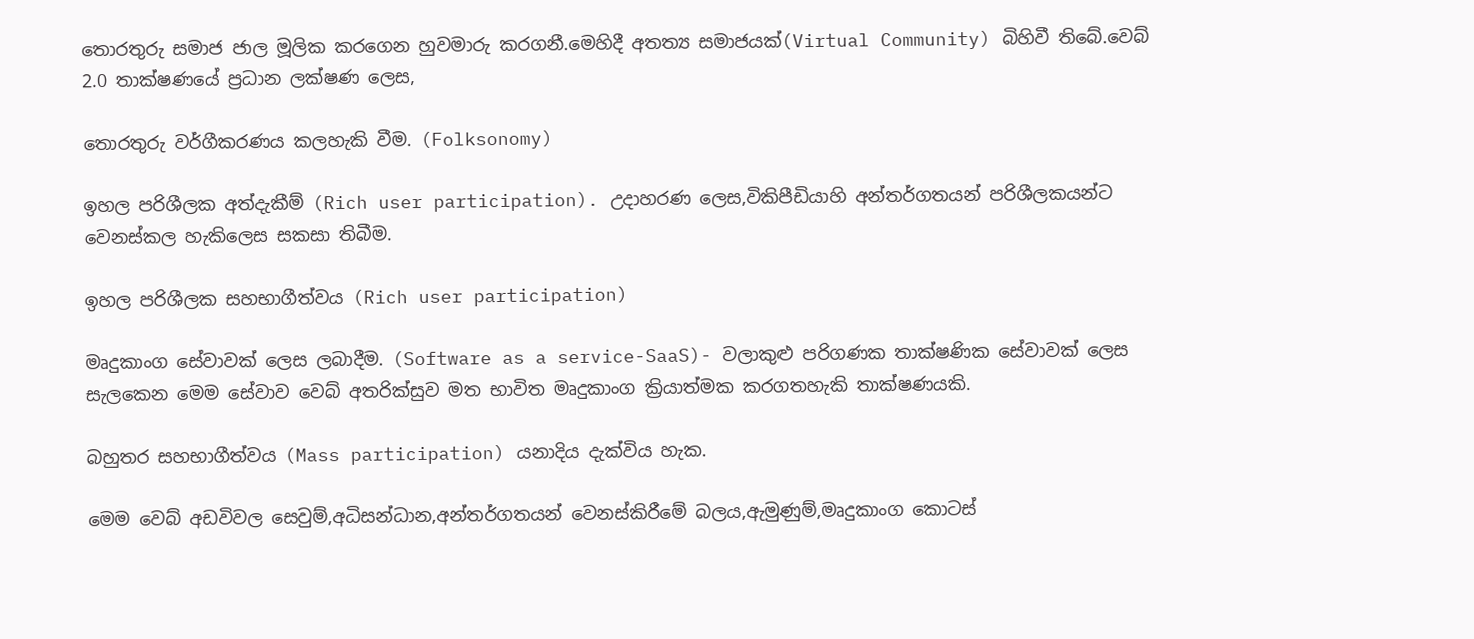තොරතුරු සමාජ ජාල මූලික කරගෙන හුවමාරු කරගනී.මෙහිදී අතත්‍ය සමාජයක්(Virtual Community) බිහිවී තිබේ.වෙබ් 2.0 තාක්ෂණයේ ප්‍රධාන ලක්ෂණ ලෙස,

තොරතුරු වර්ගීකරණය කලහැකි වීම. (Folksonomy)

ඉහල පරිශීලක අත්දැකීම් (Rich user participation). උදාහරණ ලෙස,විකිපීඩියාහි අන්තර්ගතයන් පරිශීලකයන්ට වෙනස්කල හැකිලෙස සකසා තිබීම.

ඉහල පරිශීලක සහභාගීත්වය (Rich user participation)

මෘදුකාංග සේවාවක් ලෙස ලබාදීම. (Software as a service-SaaS)- වලාකුළු පරිගණක තාක්ෂණික සේවාවක් ලෙස සැලකෙන මෙම සේවාව වෙබ් අතරික්සුව මත භාවිත මෘදුකාංග ක්‍රියාත්මක කරගතහැකි තාක්ෂණයකි.

බහුතර සහභාගීත්වය (Mass participation) යනාදිය දැක්විය හැක.

මෙම වෙබ් අඩවිවල සෙවුම්,අධිසන්ධාන,අන්තර්ගතයන් වෙනස්කිරීමේ බලය,ඇමුණුම්,මෘදුකාංග කොටස්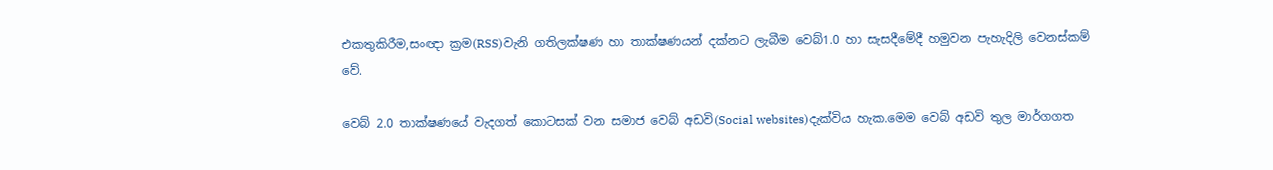එකතුකිරීම,සංඥා ක්‍රම(RSS)වැනි ගතිලක්ෂණ හා තාක්ෂණයන් දක්නට ලැබීම වෙබ්1.0 හා සැසදීමේදී හමුවන පැහැදිලි වෙනස්කම් වේ.

වෙබ් 2.0 තාක්ෂණයේ වැදගත් කොටසක් වන සමාජ වෙබ් අඩවි(Social websites)දැක්විය හැක.මෙම වෙබ් අඩවි තුල මාර්ගගත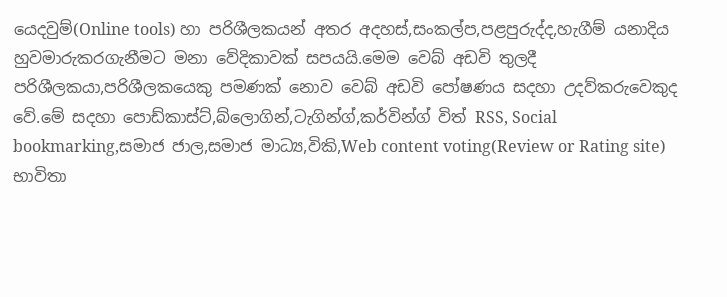යෙදවුම්(Online tools) හා පරිශීලකයන් අතර අදහස්,සංකල්ප,පළපුරුද්ද,හැගීම් යනාදිය හුවමාරුකරගැනීමට මනා වේදිකාවක් සපයයි.මෙම වෙබ් අඩවි තුලදී පරිශීලකයා,පරිශීලකයෙකු පමණක් නොව වෙබ් අඩවි පෝෂණය සදහා උදව්කරුවෙකුද වේ.මේ සදහා පොඩ්කාස්ට්,බ්ලොගින්,ටැගින්ග්,කර්වින්ග් විත් RSS, Social bookmarking,සමාජ ජාල,සමාජ මාධ්‍ය,විකි,Web content voting(Review or Rating site) භාවිතා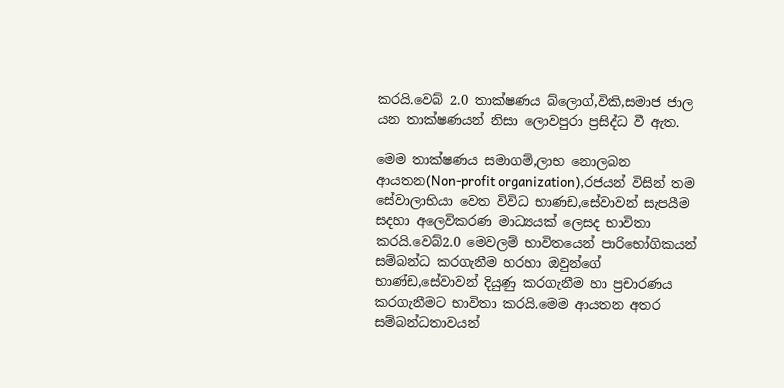කරයි.වෙබ් 2.0 තාක්ෂණය බ්ලොග්,විකි,සමාජ ජාල යන තාක්ෂණයන් නිසා ලොවපුරා ප්‍රසිද්ධ වී ඇත.

මෙම තාක්ෂණය සමාගම්,ලාභ නොලබන ආයතන(Non-profit organization),රජයන් විසින් තම සේවාලාභියා වෙත විවිධ භාණඩ,සේවාවන් සැපයීම සදහා අලෙවිකරණ මාධ්‍යයක් ලෙසද භාවිතා කරයි.වෙබ්2.0 මෙවලම් භාවිතයෙන් පාරිභෝගිකයන් සම්බන්ධ කරගැනීම හරහා ඔවුන්ගේ භාණ්ඩ,සේවාවන් දියුණු කරගැනීම හා ප්‍රචාරණය කරගැනීමට භාවිතා කරයි.මෙම ආයතන අතර සම්බන්ධතාවයන්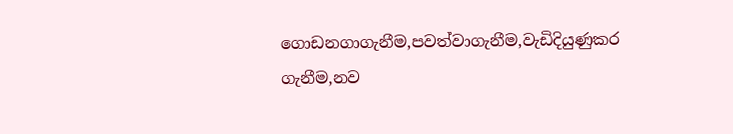ගොඩනගාගැනීම,පවත්වාගැනීම,වැඩිදියුණුකර ගැනීම,නව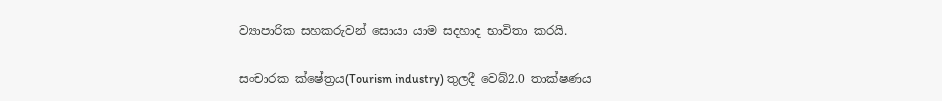ව්‍යාපාරික සහකරුවන් සොයා යාම සදහාද භාවිතා කරයි.

සංචාරක ක්ෂේත්‍රය(Tourism industry) තුලදී වෙබ්2.0 තාක්ෂණය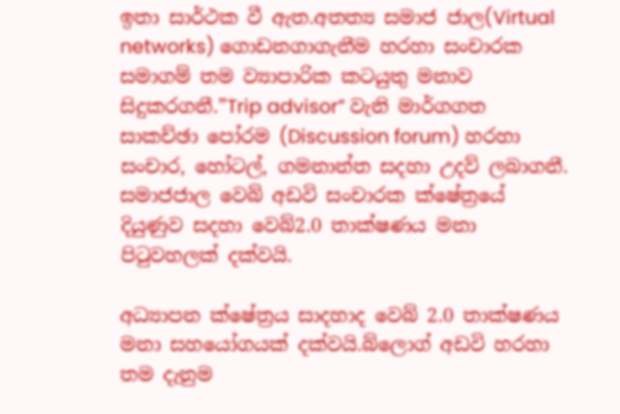ඉතා සාර්ථක වී ඇත.අතත්‍ය සමාජ ජාල(Virtual networks) ගොඩනගාගැනීම හරහා සංචාරක සමාගම් තම ව්‍යාපාරික කටයුතු මනාව සිදුකරගනී.”Trip advisor” වැනි මාර්ගගත සාකච්ඡා පෝරම (Discussion forum) හරහා සංචාර, හෝටල්, ගමනාන්ත සදහා උදව් ලබාගනී. සමාජජාල වෙබ් අඩවි සංචාරක ක්ෂේත්‍රයේ දියුණුව සදහා වෙබ්2.0 තාක්ෂණය මනා පිටුවහලක් දක්වයි.

අධ්‍යාපන ක්ෂේත්‍රය සාදහාද වෙබ් 2.0 තාක්ෂණය මනා සහයෝගයක් දක්වයි.බ්ලොග් අඩවි හරහා තම දැනුම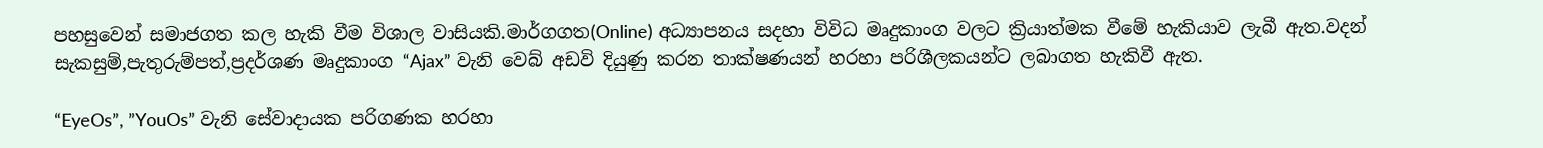පහසුවෙන් සමාජගත කල හැකි වීම විශාල වාසියකි.මාර්ගගත(Online) අධ්‍යාපනය සදහා විවිධ මෘදුකාංග වලට ක්‍රියාත්මක වීමේ හැකියාව ලැබී ඇත.වදන් සැකසුම්,පැතුරුම්පත්,ප්‍රදර්ශණ මෘදුකාංග “Ajax” වැනි වෙබ් අඩවි දියුණු කරන තාක්ෂණයන් හරහා පරිශීලකයන්ට ලබාගත හැකිවී ඇත.

“EyeOs”, ”YouOs” වැනි සේවාදායක පරිගණක හරහා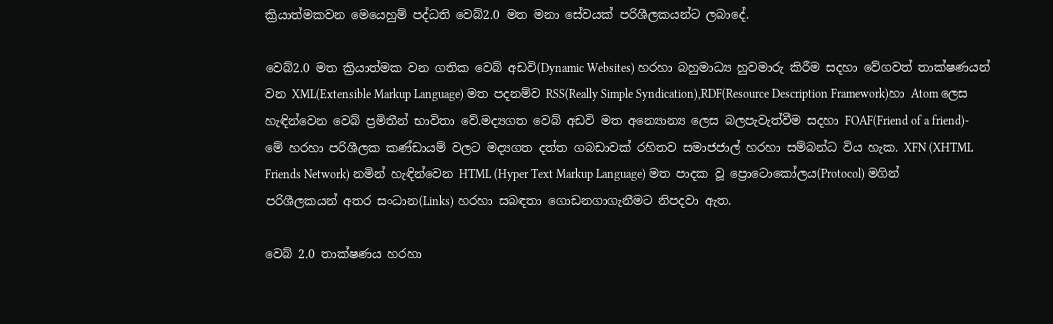ක්‍රියාත්මකවන මෙයෙහුම් පද්ධති වෙබ්2.0 මත මනා සේවයක් පරිශීලකයන්ට ලබාදේ.

වෙබ්2.0 මත ක්‍රියාත්මක වන ගතික වෙබ් අඩවි(Dynamic Websites) හරහා බහුමාධ්‍ය හුවමාරු කිරීම සදහා වේගවත් තාක්ෂණයන් වන XML(Extensible Markup Language) මත පදනම්ව RSS(Really Simple Syndication),RDF(Resource Description Framework)හා Atom ලෙස හැඳින්වෙන වෙබ් ප්‍රමිතීන් භාවිතා වේ.මද්‍යගත වෙබ් අඩවි මත අන්‍යොන්‍ය ලෙස බලපැවැත්වීම සදහා FOAF(Friend of a friend)- මේ හරහා පරිශීලක කණ්ඩායම් වලට මද්‍යගත දත්ත ගබඩාවක් රහිතව සමාජජාල් හරහා සම්බන්ධ විය හැක. XFN (XHTML Friends Network) නමින් හැඳින්වෙන HTML (Hyper Text Markup Language) මත පාදක වූ ප්‍රොටොකෝලය(Protocol) මගින් පරිශීලකයන් අතර සංධාන(Links) හරහා සබඳතා ගොඩනගාගැනීමට නිපදවා ඇත.

වෙබ් 2.0 තාක්ෂණය හරහා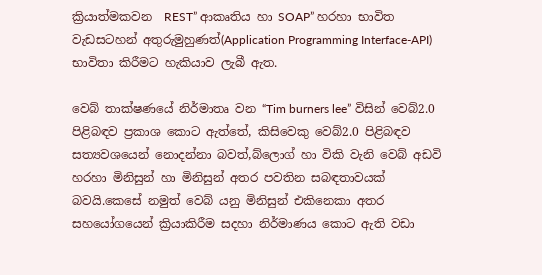ක්‍රියාත්මකවන  REST” ආකෘතිය හා SOAP” හරහා භාවිත වැඩසටහන් අතුරුමුහුණත්(Application Programming Interface-API) භාවිතා කිරීමට හැකියාව ලැබී ඇත.

වෙබ් තාක්ෂණයේ නිර්මාතෘ වන “Tim burners lee” විසින් වෙබ්2.0 පිළිබඳව ප්‍රකාශ කොට ඇත්තේ, කිසිවෙකු වෙබ්2.0 පිළිබඳව සත්‍යවශයෙන් නොදන්නා බවත්,බ්ලොග් හා විකි වැනි වෙබ් අඩවි හරහා මිනිසුන් හා මිනිසුන් අතර පවතින සබඳතාවයක් බවයි.කෙසේ නමුත් වෙබ් යනු මිනිසුන් එකිනෙකා අතර සහයෝගයෙන් ක්‍රියාකිරීම සදහා නිර්මාණය කොට ඇති වඩා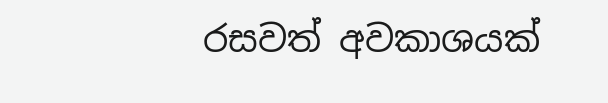රසවත් අවකාශයක්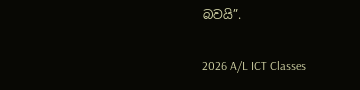බවයි”.

2026 A/L ICT Classes